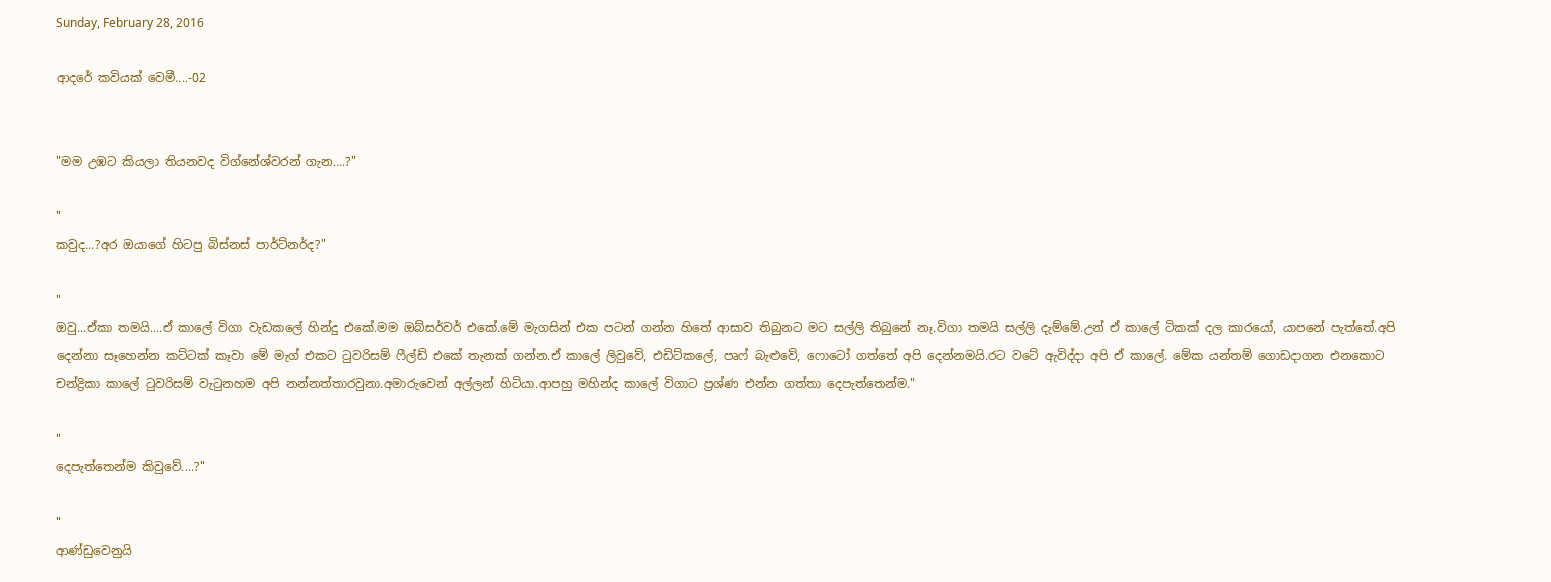Sunday, February 28, 2016

ආදරේ කවියක් වෙමී....-02


"මම උඹට කියලා තියනවද විග්නේශ්වරන් ගැන....?"

"
කවුද...?අර ඔයාගේ හිටපු බිස්නස් පාර්ට්නර්ද?"

"
ඔවු...ඒකා තමයි....ඒ කාලේ විගා වැඩකලේ හින්දු එකේ.මම ඔබ්සර්වර් එකේ.මේ මැගසින් එක පටන් ගන්න හිතේ ආසාව තිබුනට මට සල්ලි තිබුනේ නෑ.විගා තමයි සල්ලි දැම්මේ.උන් ඒ කාලේ ටිකක් දල කාරයෝ, යාපනේ පැත්තේ.අපි දෙන්නා සෑහෙන්න කට්ටක් කෑවා මේ මැග් එකට ටුවරිසම් ෆීල්ඩ් එකේ තැනක් ගන්න.ඒ කාලේ ලිවුවේ, එඩිට්කලේ, පෘෆ් බැළුවේ, ෆොටෝ ගත්තේ අපි දෙන්නමයි.රට වටේ ඇවිද්දා අපි ඒ කාලේ. මේක යන්තම් ගොඩදාගන එනකොට චන්ද්‍රිකා කාලේ ටුවරිසම් වැටුනහම අපි නන්නත්තාරවුනා.අමාරුවෙන් අල්ලන් හිටියා.ආපහු මහින්ද කාලේ විගාට ප්‍රශ්ණ එන්න ගත්තා දෙපැත්තෙන්ම."

"
දෙපැත්තෙන්ම කිවුවේ....?"

"
ආණ්ඩුවෙනුයි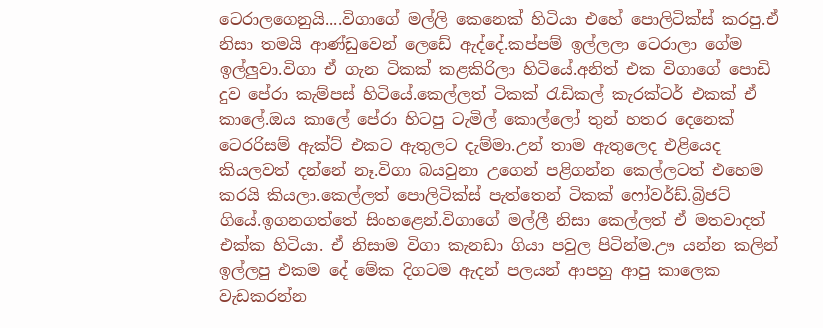ටෙරාලගෙනුයි....විගාගේ මල්ලි කෙනෙක් හිටියා එහේ පොලිටික්ස් කරපු.ඒ නිසා තමයි ආණ්ඩුවෙන් ලෙඩේ ඇද්දේ.කප්පම් ඉල්ලලා ටෙරාලා ගේම ඉල්ලුවා.විගා ඒ ගැන ටිකක් කළකිරිලා හිටියේ.අනිත් එක විගාගේ පොඩි දුව පේරා කැම්පස් හිටියේ.කෙල්ලත් ටිකක් රැඩිකල් කැරක්ටර් එකක් ඒ කාලේ.ඔය කාලේ පේරා හිටපු ටැමිල් කොල්ලෝ තුන් හතර දෙනෙක් ටෙරරිසම් ඇක්ට් එකට ඇතුලට දැම්මා.උන් තාම ඇතුලෙද එළියෙද කියලවත් දන්නේ නෑ.විගා බයවුනා උගෙන් පළිගන්න කෙල්ලටත් එහෙම කරයි කියලා.කෙල්ලත් පොලිටික්ස් පැත්තෙන් ටිකක් ෆෝවර්ඩ්.බ්‍රිජට් ගියේ.ඉගනගත්තේ සිංහළෙන්.විගාගේ මල්ලී නිසා කෙල්ලත් ඒ මතවාදත් එක්ක හිටියා. ඒ නිසාම විගා කැනඩා ගියා පවුල පිටින්ම.ඌ යන්න කලින් ඉල්ලපු එකම දේ මේක දිගටම ඇදන් පලයන් ආපහු ආපු කාලෙක වැඩකරන්න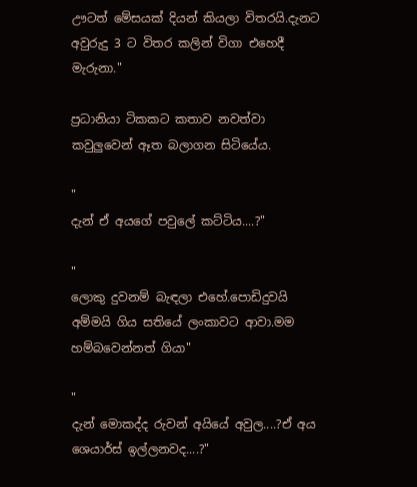ඌටත් මේසයක් දියන් කියලා විතරයි.දැනට අවුරුදු 3 ට විතර කලින් විගා එහෙදී මැරුනා."

ප්‍රධානියා ටිකකට කතාව නවත්වා කවුලුවෙන් ඈත බලාගන සිටියේය.

"
දැන් ඒ අයගේ පවුලේ කට්ටිය....?"

"
ලොකු දුවනම් බැඳලා එහේ.පොඩිදුවයි අම්මයි ගිය සතියේ ලංකාවට ආවා.මම හම්බවෙන්නත් ගියා"

"
දැන් මොකද්ද රුවන් අයියේ අවුල....?ඒ අය ශෙයාර්ස් ඉල්ලනවද....?"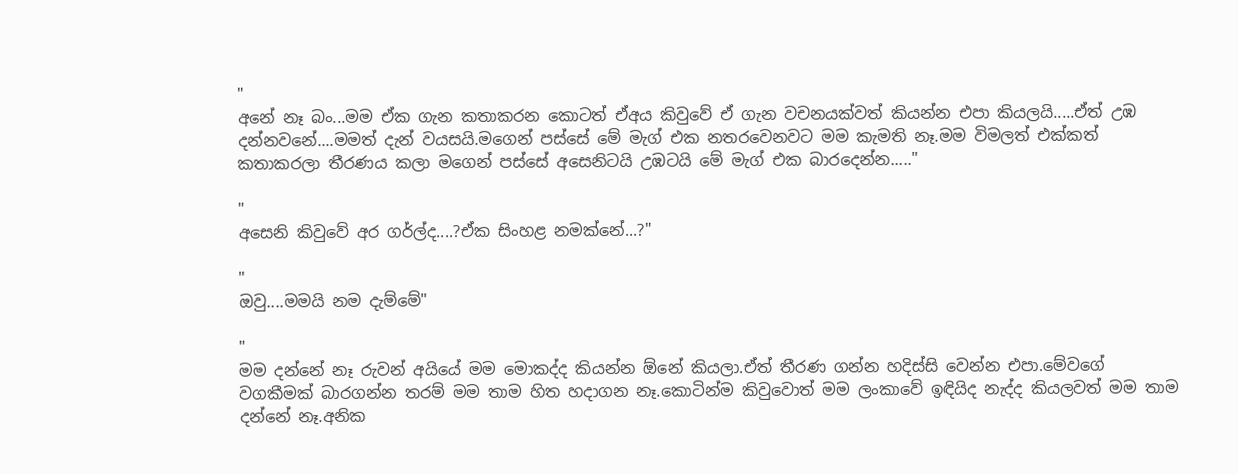"
අනේ නෑ බං...මම ඒක ගැන කතාකරන කොටත් ඒඅය කිවුවේ ඒ ගැන වචනයක්වත් කියන්න එපා කියලයි.....ඒත් උඹ දන්නවනේ....මමත් දැන් වයසයි.මගෙන් පස්සේ මේ මැග් එක නතරවෙනවට මම කැමති නෑ.මම විමලත් එක්කත් කතාකරලා තීරණය කලා මගෙන් පස්සේ අසෙනිටයි උඹටයි මේ මැග් එක බාරදෙන්න....."

"
අසෙනි කිවුවේ අර ගර්ල්ද....?ඒක සිංහළ නමක්නේ...?"

"
ඔවු....මමයි නම දැම්මේ"

"
මම දන්නේ නෑ රුවන් අයියේ මම මොකද්ද කියන්න ඕනේ කියලා.ඒත් තීරණ ගන්න හදිස්සි වෙන්න එපා.මේවගේ වගකීමක් බාරගන්න තරම් මම තාම හිත හදාගන නෑ.කොටින්ම කිවුවොත් මම ලංකාවේ ඉඳියිද නැද්ද කියලවත් මම තාම දන්නේ නෑ.අනික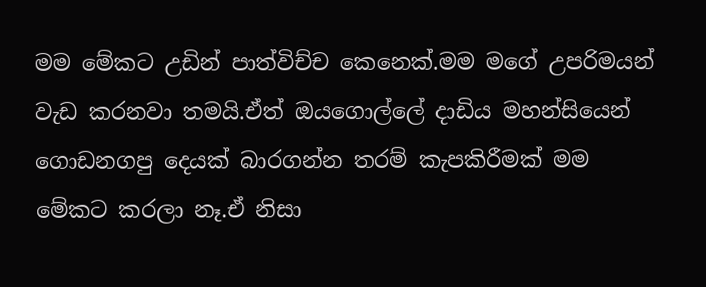මම මේකට උඩින් පාත්විච්ච කෙනෙක්.මම මගේ උපරිමයන් වැඩ කරනවා තමයි.ඒත් ඔයගොල්ලේ දාඩිය මහන්සියෙන් ගොඩනගපු දෙයක් බාරගන්න තරම් කැපකිරීමක් මම මේකට කරලා නෑ.ඒ නිසා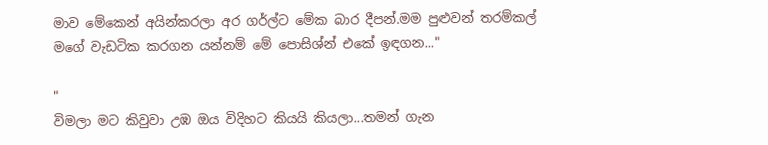මාව මේකෙන් අයින්කරලා අර ගර්ල්ට මේක බාර දීපන්.මම පුළුවන් තරම්කල් මගේ වැඩටික කරගන යන්නම් මේ පොසිශ්න් එකේ ඉඳගන..."

"
විමලා මට කිවුවා උඹ ඔය විදිහට කියයි කියලා...තමන් ගැන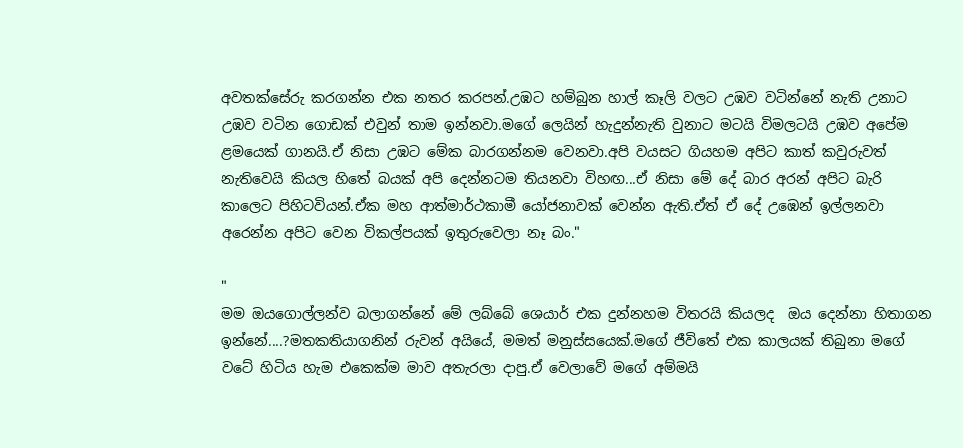අවතක්සේරු කරගන්න එක නතර කරපන්.උඹට හම්බුන හාල් කෑලි වලට උඹව වටින්නේ නැති උනාට උඹව වටින ගොඩක් එවුන් තාම ඉන්නවා.මගේ ලෙයින් හැදුන්නැති වුනාට මටයි විමලටයි උඹව අපේම ළමයෙක් ගානයි.ඒ නිසා උඹට මේක බාරගන්නම වෙනවා.අපි වයසට ගියහම අපිට කාත් කවුරුවත් නැතිවෙයි කියල හිතේ බයක් අපි දෙන්නටම තියනවා විහඟ...ඒ නිසා මේ දේ බාර අරන් අපිට බැරි කාලෙට පිහිටවියන්.ඒක මහ ආත්මාර්ථකාමී යෝජනාවක් වෙන්න ඇති.ඒත් ඒ දේ උඹෙන් ඉල්ලනවා අරෙන්න අපිට වෙන විකල්පයක් ඉතුරුවෙලා නෑ බං."

"
මම ඔයගොල්ලන්ව බලාගන්නේ මේ ලබ්බේ ශෙයාර් එක දුන්නහම විතරයි කියලද  ඔය දෙන්නා හිතාගන ඉන්නේ....?මතකතියාගනින් රුවන් අයියේ, මමත් මනුස්සයෙක්.මගේ ජීවිතේ එක කාලයක් තිබුනා මගේ වටේ හිටිය හැම එකෙක්ම මාව අතැරලා දාපු.ඒ වෙලාවේ මගේ අම්මයි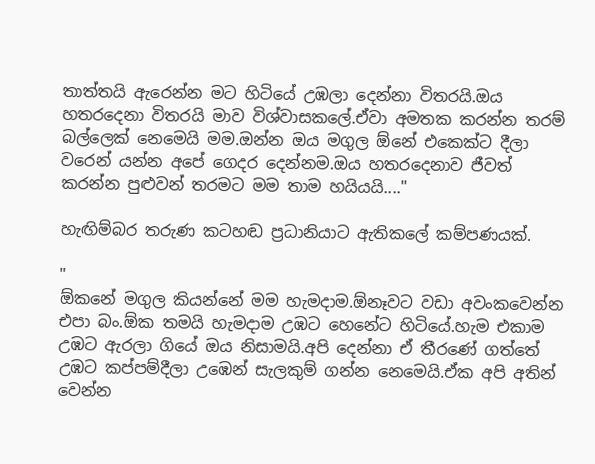තාත්තයි ඇරෙන්න මට හිටියේ උඹලා දෙන්නා විතරයි.ඔය හතරදෙනා විතරයි මාව විශ්වාසකලේ.ඒවා අමතක කරන්න තරම් බල්ලෙක් නෙමෙයි මම.ඔන්න ඔය මගුල ඕනේ එකෙක්ට දීලා වරෙන් යන්න අපේ ගෙදර දෙන්නම.ඔය හතරදෙනාව ජීවත් කරන්න පුළුවන් තරමට මම තාම හයියයි...."

හැඟිම්බර තරුණ කටහඬ ප්‍රධානියාට ඇතිකලේ කම්පණයක්.

"
ඕකනේ මගුල කියන්නේ මම හැමදාම.ඕනෑවට වඩා අවංකවෙන්න එපා බං.ඕක තමයි හැමදාම උඹට හෙනේට හිටියේ.හැම එකාම උඹට ඇරලා ගියේ ඔය නිසාමයි.අපි දෙන්නා ඒ තීරණේ ගත්තේ උඹට කප්පම්දීලා උඹෙන් සැලකුම් ගන්න නෙමෙයි.ඒක අපි අතින් වෙන්න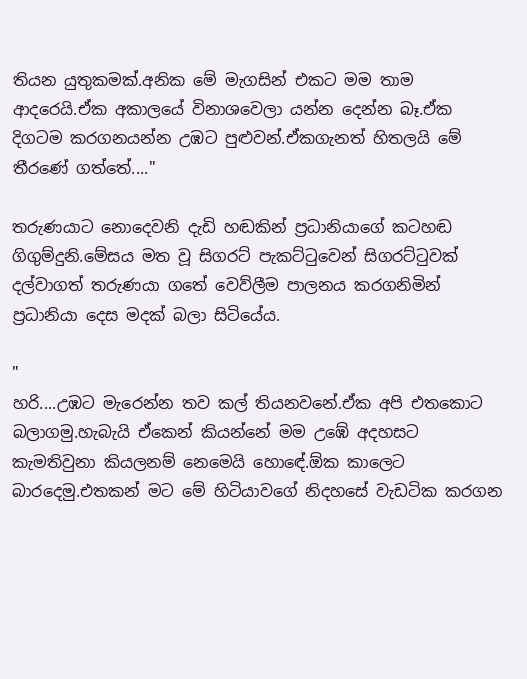තියන යුතුකමක්.අනික මේ මැගසින් එකට මම තාම ආදරෙයි.ඒක අකාලයේ විනාශවෙලා යන්න දෙන්න බෑ.ඒක දිගටම කරගනයන්න උඹට පුළුවන්.ඒකගැනත් හිතලයි මේ තීරණේ ගත්තේ...."

තරුණයාට නොදෙවනි දැඩි හඬකින් ප්‍රධානියාගේ කටහඬ ගිගුම්දුනි.මේසය මත වූ සිගරට් පැකට්ටුවෙන් සිගරට්ටුවක් දල්වාගත් තරුණයා ගතේ වෙව්ලීම පාලනය කරගනිමින් ප්‍රධානියා දෙස මදක් බලා සිටියේය.

"
හරි....උඹට මැරෙන්න තව කල් තියනවනේ.ඒක අපි එතකොට බලාගමු.හැබැයි ඒකෙන් කියන්නේ මම උඹේ අදහසට කැමතිවුනා කියලනම් නෙමෙයි හොඳේ.ඕක කාලෙට බාරදෙමු.එතකන් මට මේ හිටියාවගේ නිදහසේ වැඩටික කරගන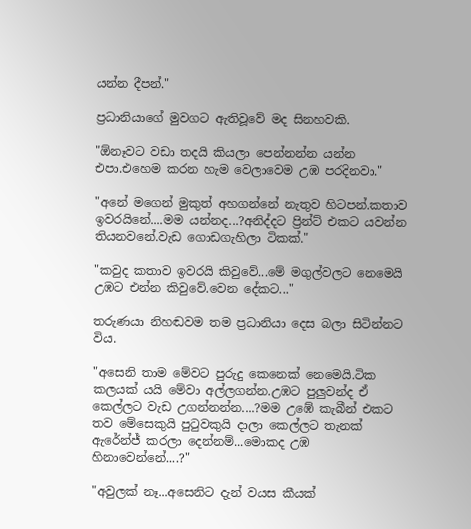යන්න දීපන්."

ප්‍රධානියාගේ මුවගට ඇතිවූවේ මද සිනහවකි.

"ඕනෑවට වඩා තදයි කියලා පෙන්නන්න යන්න එපා.එහෙම කරන හැම වෙලාවෙම උඹ පරදිනවා."

"අනේ මගෙන් මුකුත් අහගන්නේ නැතුව හිටපන්.කතාව ඉවරයිනේ....මම යන්නද...?අනිද්දට ප්‍රින්ට් එකට යවන්න තියනවනේ.වැඩ ගොඩගැහිලා ටිකක්."

"කවුද කතාව ඉවරයි කිවුවේ...මේ මගුල්වලට නෙමෙයි උඹට එන්න කිවුවේ.වෙන දේකට..."

තරුණයා නිහඬවම තම ප්‍රධානියා දෙස බලා සිටින්නට විය.

"අසෙනි තාම මේවට පුරුදු කෙනෙක් නෙමෙයි.ටික කලයක් යයි මේවා අල්ලගන්න.උඹට පුලුවන්ද ඒ කෙල්ලට වැඩ උගන්නන්න....?මම උඹේ කැබීන් එකට තව මේසෙකුයි පුටුවකුයි දාලා කෙල්ලට තැනක් ඇරේන්ජ් කරලා දෙන්නම්...මොකද උඹ හිනාවෙන්නේ....?"

"අවුලක් නෑ...අසෙනිට දැන් වයස කීයක්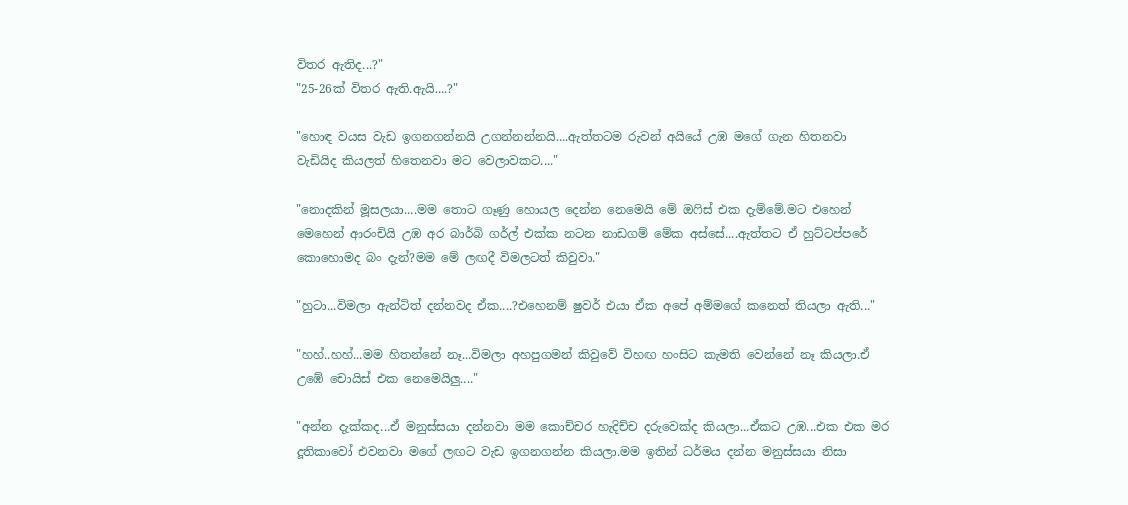විතර ඇතිද...?"
"25-26ක් විතර ඇති.ඇයි....?"

"හොඳ වයස වැඩ ඉගනගන්නයි උගන්නන්නයි....ඇත්තටම රුවන් අයියේ උඹ මගේ ගැන හිතනවා වැඩියිද කියලත් හිතෙනවා මට වෙලාවකට...."

"නොදකින් මූසලයා....මම තොට ගෑණු හොයල දෙන්න නෙමෙයි මේ ඔෆිස් එක දැම්මේ.මට එහෙන් මෙහෙන් ආරංචියි උඹ අර බාර්බි ගර්ල් එක්ක නටන නාඩගම් මේක අස්සේ....ඇත්තට ඒ හුට්ටප්පරේ කොහොමද බං දැන්?මම මේ ලඟදී විමලටත් කිවුවා."

"හුටා...විමලා ඇන්ටිත් දන්නවද ඒක....?එහෙනම් ෂුවර් එයා ඒක අපේ අම්මගේ කනෙත් තියලා ඇති..."

"හහ්..හහ්...මම හිතන්නේ නෑ...විමලා අහපුගමන් කිවුවේ විහඟ හංසිට කැමති වෙන්නේ නෑ කියලා.ඒ උඹේ චොයිස් එක නෙමෙයිලු...."

"අන්න දැක්කද...ඒ මනුස්සයා දන්නවා මම කොච්චර හැදිච්ච දරුවෙක්ද කියලා...ඒකට උඹ...එක එක මර දූතිකාවෝ එවනවා මගේ ලඟට වැඩ ඉගනගන්න කියලා.මම ඉතින් ධර්මය දන්න මනුස්සයා නිසා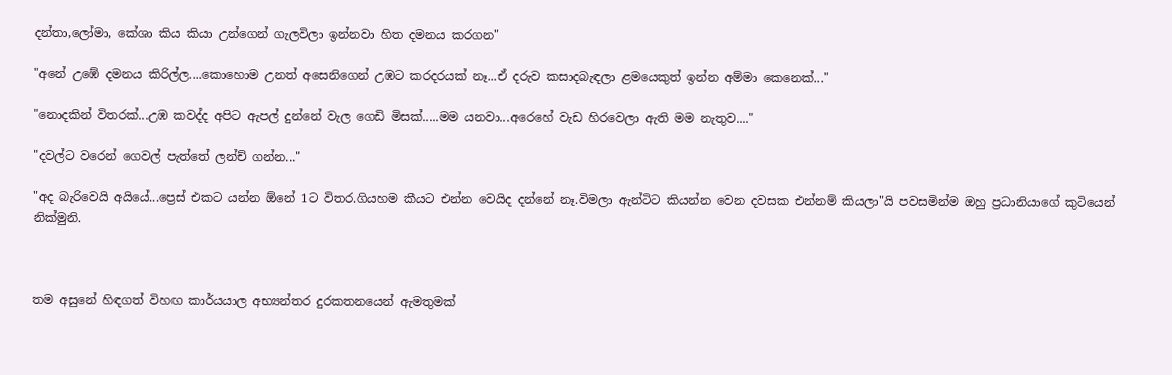දන්තා,ලෝමා, කේශා කිය කියා උන්ගෙන් ගැලවිලා ඉන්නවා හිත දමනය කරගන"

"අනේ උඹේ දමනය කිරිල්ල....කොහොම උනත් අසෙනිගෙන් උඹට කරදරයක් නෑ...ඒ දරුව කසාදබැඳලා ළමයෙකුත් ඉන්න අම්මා කෙනෙක්..."

"නොදකින් විතරක්...උඹ කවද්ද අපිට ඇපල් දුන්නේ වැල ගෙඩි මිසක්.....මම යනවා...අරෙහේ වැඩ හිරවෙලා ඇති මම නැතුව...."

"දවල්ට වරෙන් ගෙවල් පැත්තේ ලන්ච් ගන්න..."

"අද බැරිවෙයි අයියේ...ප්‍රෙස් එකට යන්න ඕනේ 1ට විතර.ගියහම කීයට එන්න වෙයිද දන්නේ නෑ.විමලා ඇන්ටිට කියන්න වෙන දවසක එන්නම් කියලා"යි පවසමින්ම ඔහු ප්‍රධානියාගේ කුටියෙන් නික්මුනි.



තම අසුනේ හිඳගත් විහඟ කාර්යයාල අභ්‍යන්තර දුරකතනයෙන් ඇමතුමක්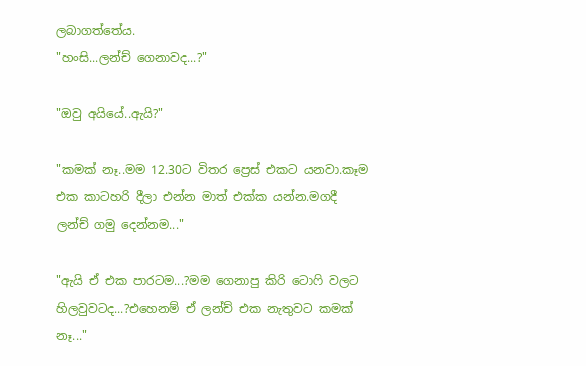ලබාගත්තේය.
"හංසි...ලන්ච් ගෙනාවද...?"

"ඔවු අයියේ..ඇයි?"

"කමක් නෑ..මම 12.30ට විතර ප්‍රෙස් එකට යනවා.කෑම එක කාටහරි දීලා එන්න මාත් එක්ක යන්න.මගදී ලන්ච් ගමු දෙන්නම..."

"ඇයි ඒ එක පාරටම...?මම ගෙනාපු කිරි ටොෆි වලට හිලවුවටද...?එහෙනම් ඒ ලන්ච් එක නැතුවට කමක් නෑ..."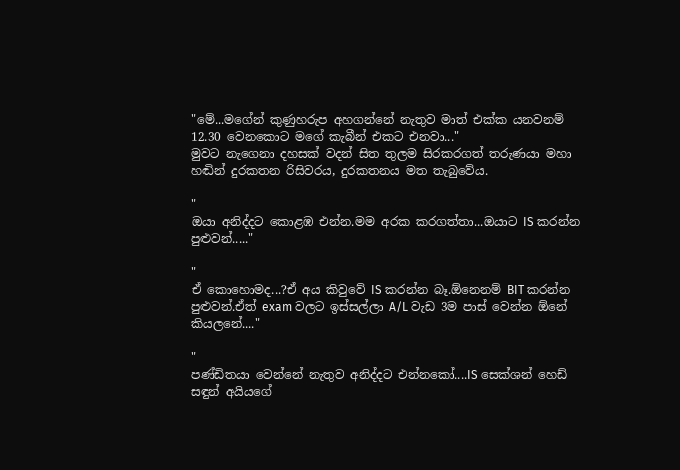"මේ...මගේන් කුණුහරුප අහගන්නේ නැතුව මාත් එක්ක යනවනම් 12.30 වෙනකොට මගේ කැබීන් එකට එනවා..."
මුවට නැගෙනා දහසක් වදන් සිත තුලම සිරකරගත් තරුණයා මහා හඬින් දුරකතන රිසිවරය, දුරකතනය මත තැබුවේය.

"
ඔයා අනිද්දට කොළඹ එන්න.මම අරක කරගත්තා...ඔයාට IS කරන්න පුළුවන්....."

"
ඒ කොහොමද...?ඒ අය කිවුවේ IS කරන්න බෑ.ඕනෙනම් BIT කරන්න පුළුවන්.ඒත් exam වලට ඉස්සල්ලා A/L වැඩ 3ම පාස් වෙන්න ඕනේ කියලනේ...."

"
පණ්ඩිතයා වෙන්නේ නැතුව අනිද්දට එන්නකෝ....IS සෙක්ශන් හෙඩ් සඳුන් අයියගේ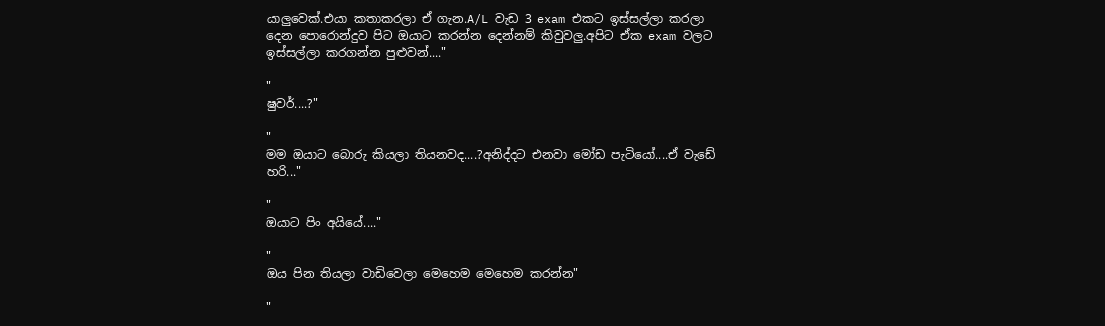යාලුවෙක්.එයා කතාකරලා ඒ ගැන.A/L වැඩ 3 exam එකට ඉස්සල්ලා කරලා දෙන පොරොන්දුව පිට ඔයාට කරන්න දෙන්නම් කිවුවලු.අපිට ඒක exam වලට ඉස්සල්ලා කරගන්න පුළුවන්...."

"
ෂුවර්....?"

"
මම ඔයාට බොරු කියලා තියනවද....?අනිද්දට එනවා මෝඩ පැටියෝ....ඒ වැඩේ හරි..."

"
ඔයාට පිං අයියේ...."

"
ඔය පින තියලා වාඩිවෙලා මෙහෙම මෙහෙම කරන්න"

"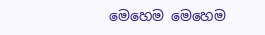මෙහෙම මෙහෙම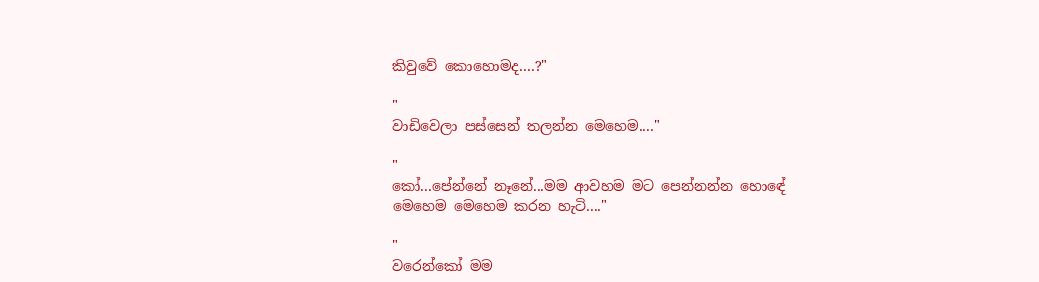කිවුවේ කොහොමද....?"

"
වාඩිවෙලා පස්සෙන් තලන්න මෙහෙම...."

"
කෝ...පේන්නේ නෑනේ...මම ආවහම මට පෙන්නන්න හොඳේ මෙහෙම මෙහෙම කරන හැටි...."

"
වරෙන්කෝ මම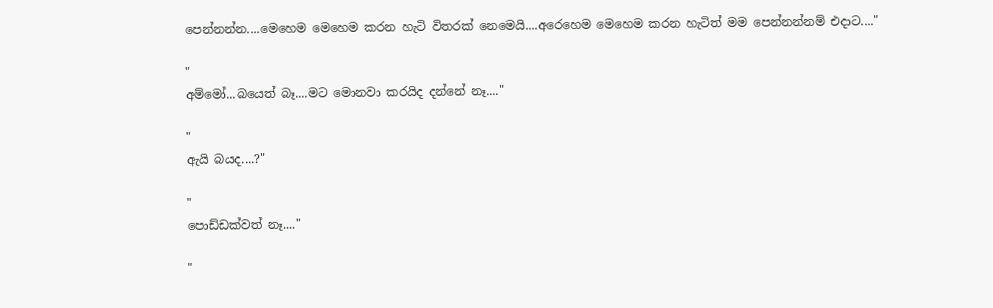පෙන්නන්න....මෙහෙම මෙහෙම කරන හැටි විතරක් නෙමෙයි....අරෙහෙම මෙහෙම කරන හැටිත් මම පෙන්නන්නම් එදාට...."

"
අම්මෝ...බයෙත් බෑ....මට මොනවා කරයිද දන්නේ නෑ...."

"
ඇයි බයද....?"

"
පොඩ්ඩක්වත් නෑ...."

"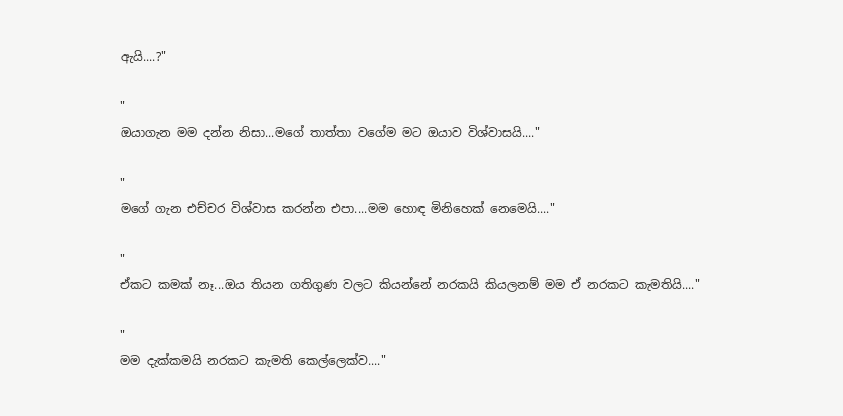ඇයි....?"

"
ඔයාගැන මම දන්න නිසා...මගේ තාත්තා වගේම මට ඔයාව විශ්වාසයි...."

"
මගේ ගැන එච්චර විශ්වාස කරන්න එපා....මම හොඳ මිනිහෙක් නෙමෙයි...."

"
ඒකට කමක් නෑ...ඔය තියන ගතිගුණ වලට කියන්නේ නරකයි කියලනම් මම ඒ නරකට කැමතියි...."

"
මම දැක්කමයි නරකට කැමති කෙල්ලෙක්ව...."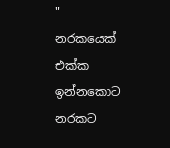"
නරකයෙක් එක්ක ඉන්නකොට නරකට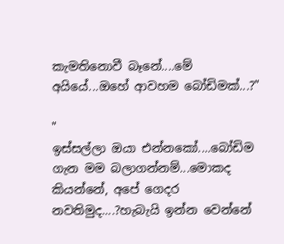කැමතිනොවී බෑනේ....මේ අයියේ...ඔහේ ආවහම බෝඩිමක්...?"

"
ඉස්සල්ලා ඔයා එන්නකෝ....බෝඩිම ගැන මම බලාගන්නම්...මොකද කියන්නේ, අපේ ගෙදර නවතිමුද....?හැබැයි ඉන්න වෙන්නේ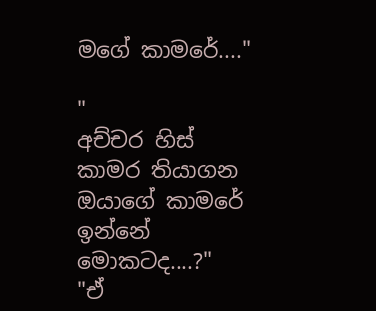මගේ කාමරේ...."

"
අච්චර හිස් කාමර තියාගන ඔයාගේ කාමරේ ඉන්නේ මොකටද....?"
"ඒ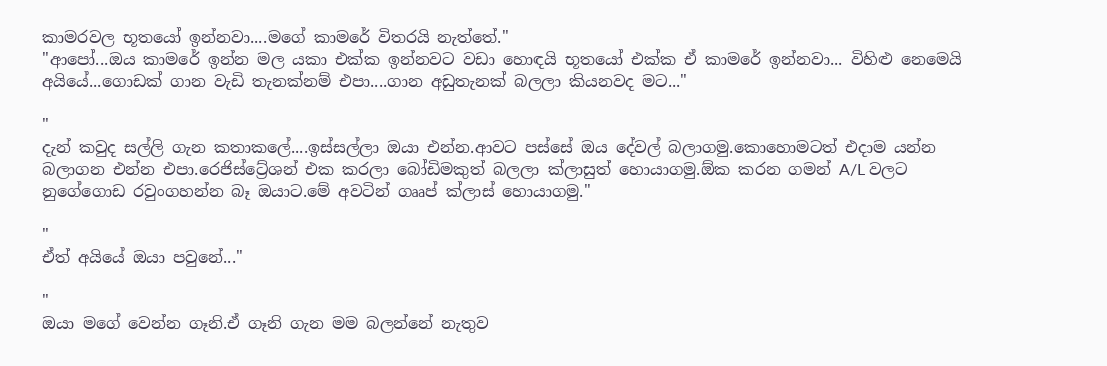කාමරවල භූතයෝ ඉන්නවා....මගේ කාමරේ විතරයි නැත්තේ."
"ආපෝ...ඔය කාමරේ ඉන්න මල යකා එක්ක ඉන්නවට වඩා හොඳයි භූතයෝ එක්ක ඒ කාමරේ ඉන්නවා... විහිළු නෙමෙයි අයියේ...ගොඩක් ගාන වැඩි තැනක්නම් එපා....ගාන අඩුතැනක් බලලා කියනවද මට..."

"
දැන් කවුද සල්ලි ගැන කතාකලේ....ඉස්සල්ලා ඔයා එන්න.ආවට පස්සේ ඔය දේවල් බලාගමු.කොහොමටත් එදාම යන්න බලාගන එන්න එපා.රෙජිස්ට්‍රේශන් එක කරලා බෝඩිමකුත් බලලා ක්ලාසුත් හොයාගමු.ඕක කරන ගමන් A/L වලට නුගේගොඩ රවුංගහන්න බෑ ඔයාට.මේ අවටින් ගෲප් ක්ලාස් හොයාගමු."

"
ඒත් අයියේ ඔයා පවුනේ..."

"
ඔයා මගේ වෙන්න ගෑනි.ඒ ගෑනි ගැන මම බලන්නේ නැතුව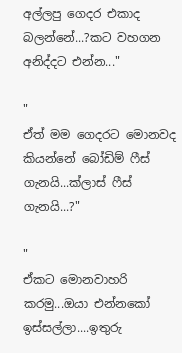අල්ලපු ගෙදර එකාද බලන්නේ...?කට වහගන අනිද්දට එන්න..."

"
ඒත් මම ගෙදරට මොනවද කියන්නේ බෝඩිම් ෆීස් ගැනයි...ක්ලාස් ෆීස් ගැනයි...?"

"
ඒකට මොනවාහරි කරමු...ඔයා එන්නකෝ ඉස්සල්ලා....ඉතුරු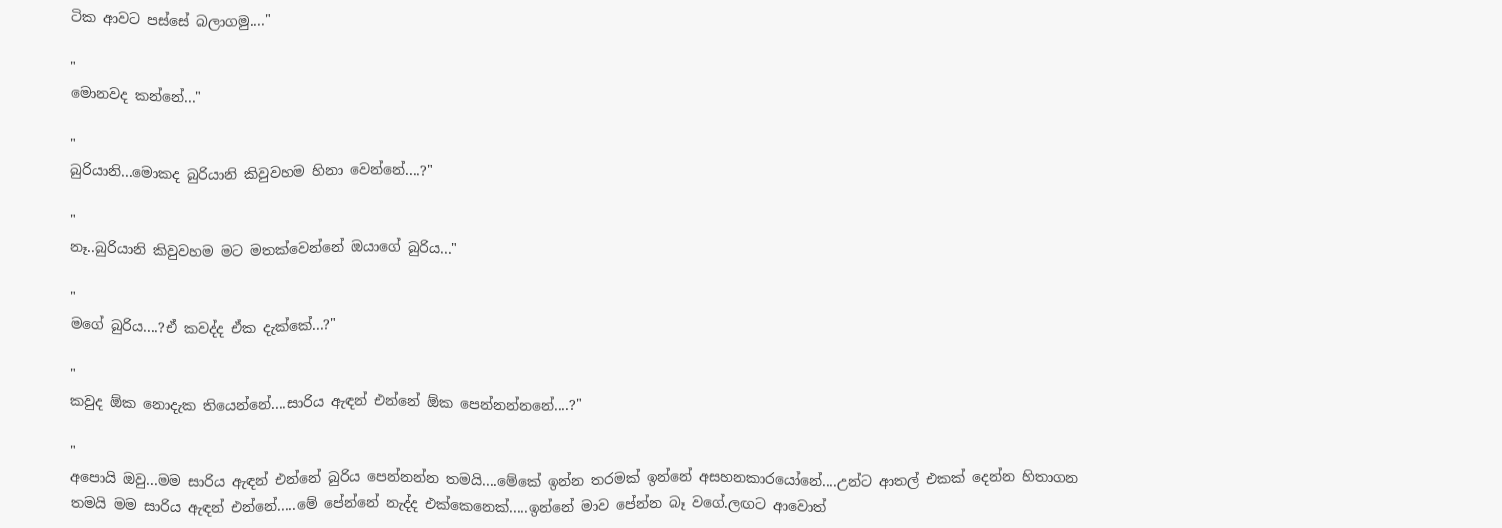ටික ආවට පස්සේ බලාගමු...."

"
මොනවද කන්නේ..."

"
බුරියානි...මොකද බුරියානි කිවුවහම හිනා වෙන්නේ....?"

"
නෑ..බුරියානි කිවුවහම මට මතක්වෙන්නේ ඔයාගේ බුරිය..."

"
මගේ බුරිය....?ඒ කවද්ද ඒක දැක්කේ...?"

"
කවුද ඕක නොදැක තියෙන්නේ....සාරිය ඇඳන් එන්නේ ඕක පෙන්නන්නනේ....?"

"
අපොයි ඔවු...මම සාරිය ඇඳන් එන්නේ බුරිය පෙන්නන්න තමයි....මේකේ ඉන්න තරමක් ඉන්නේ අසහනකාරයෝනේ....උන්ට ආතල් එකක් දෙන්න හිතාගන තමයි මම සාරිය ඇඳන් එන්නේ.....මේ පේන්නේ නැද්ද එක්කෙනෙක්.....ඉන්නේ මාව පේන්න බෑ වගේ.ලඟට ආවොත්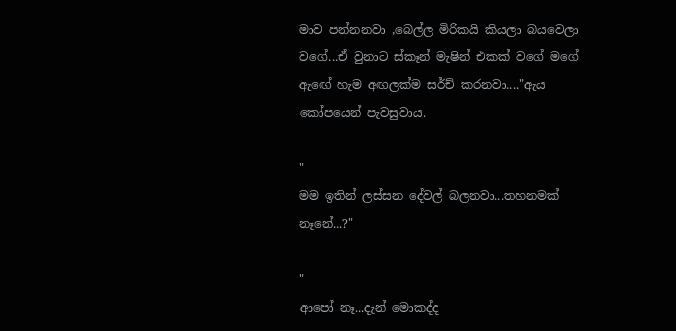මාව පන්නනවා ,බෙල්ල මිරිකයි කියලා බයවෙලා වගේ...ඒ වුනාට ස්කෑන් මැෂින් එකක් වගේ මගේ ඇඟේ හැම අඟලක්ම සර්ච් කරනවා...."ඇය කෝපයෙන් පැවසුවාය.

"
මම ඉතින් ලස්සන දේවල් බලනවා...තහනමක් නෑනේ...?"

"
ආපෝ නෑ...දැන් මොකද්ද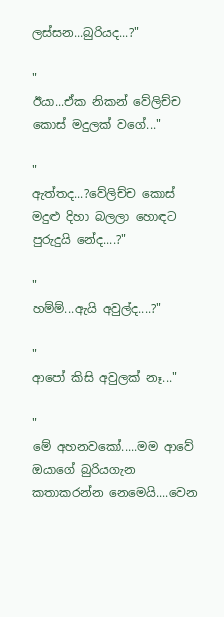ලස්සන...බුරියද...?"

"
ඊයා...ඒක නිකන් වේලිච්ච කොස් මදුලක් වගේ..."

"
ඇත්තද...?වේලිච්ච කොස් මදුළු දිහා බලලා හොඳට පුරුදුයි නේද....?"

"
හම්ම්...ඇයි අවුල්ද....?"

"
ආපෝ කිසි අවුලක් නෑ..."

"
මේ අහනවකෝ.....මම ආවේ ඔයාගේ බුරියගැන කතාකරන්න නෙමෙයි....වෙන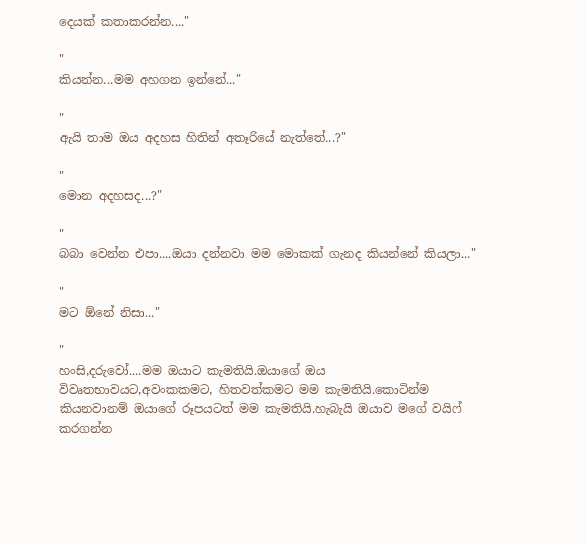දෙයක් කතාකරන්න...."

"
කියන්න...මම අහගන ඉන්නේ..."

"
ඇයි තාම ඔය අදහස හිතින් අතෑරියේ නැත්තේ...?"

"
මොන අදහසද...?"

"
බබා වෙන්න එපා....ඔයා දන්නවා මම මොකක් ගැනද කියන්නේ කියලා..."

"
මට ඕනේ නිසා..."

"
හංසි,දරුවෝ....මම ඔයාට කැමතියි.ඔයාගේ ඔය විවෘතභාවයට,අවංකකමට, හිතවත්කමට මම කැමතියි.කොටින්ම කියනවානම් ඔයාගේ රූපයටත් මම කැමතියි.හැබැයි ඔයාව මගේ වයිෆ් කරගන්න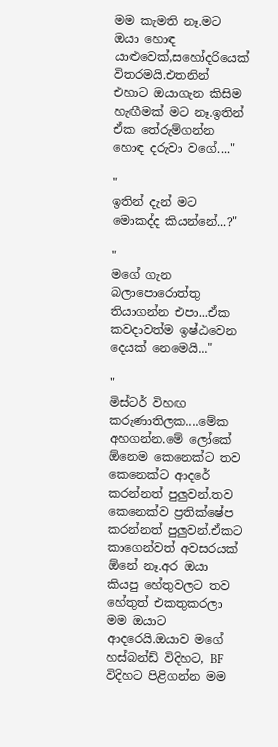මම කැමති නෑ.මට ඔයා හොඳ යාළුවෙක්,සහෝදරියෙක් විතරමයි.එතනින් එහාට ඔයාගැන කිසිම හැඟීමක් මට නෑ.ඉතින් ඒක තේරුම්ගන්න හොඳ දරුවා වගේ...."

"
ඉතින් දැන් මට මොකද්ද කියන්නේ...?"

"
මගේ ගැන බලාපොරොත්තු තියාගන්න එපා...ඒක කවදාවත්ම ඉෂ්ඨවෙන දෙයක් නෙමෙයි..."

"
මිස්ටර් විහඟ කරුණාතිලක....මේක අහගන්න.මේ ලෝකේ ඕනෙම කෙනෙක්ට තව කෙනෙක්ට ආදරේ කරන්නත් පුලුවන්.තව කෙනෙක්ව ප්‍රතික්ෂේප කරන්නත් පුලුවන්.ඒකට කාගෙන්වත් අවසරයක් ඕනේ නෑ.අර ඔයා කියපු හේතුවලට තව හේතුත් එකතුකරලා මම ඔයාට ආදරෙයි.ඔයාව මගේ හස්බන්ඩ් විදිහට, BF විදිහට පිළිගන්න මම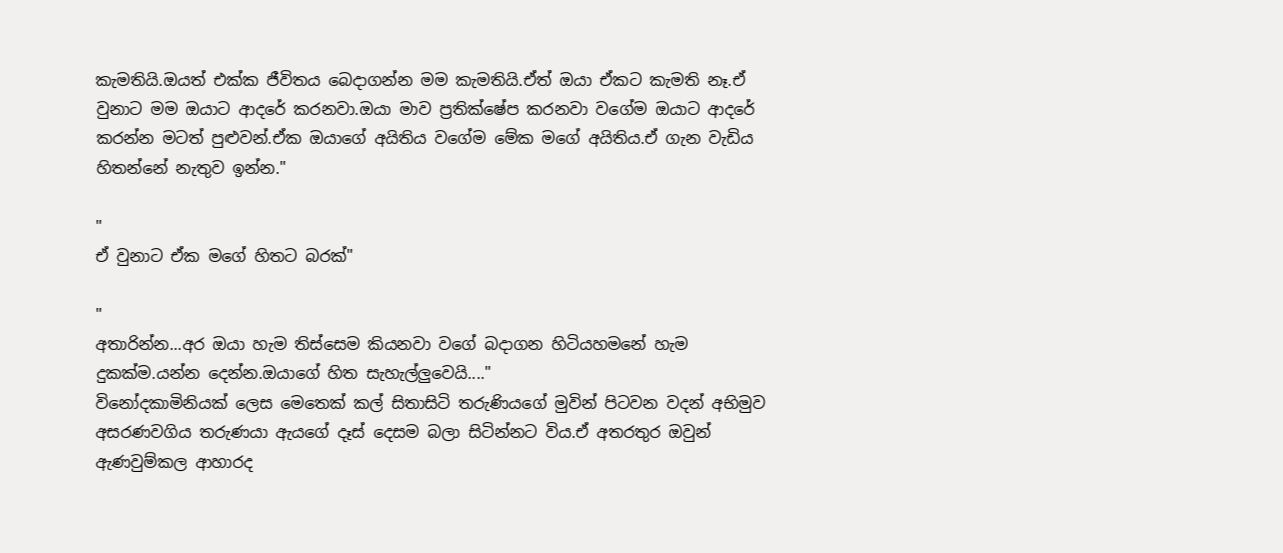කැමතියි.ඔයත් එක්ක ජීවිතය බෙදාගන්න මම කැමතියි.ඒත් ඔයා ඒකට කැමති නෑ.ඒ වුනාට මම ඔයාට ආදරේ කරනවා.ඔයා මාව ප්‍රතික්ෂේප කරනවා වගේම ඔයාට ආදරේ කරන්න මටත් පුළුවන්.ඒක ඔයාගේ අයිතිය වගේම මේක මගේ අයිතිය.ඒ ගැන වැඩිය හිතන්නේ නැතුව ඉන්න."

"
ඒ වුනාට ඒක මගේ හිතට බරක්"

"
අතාරින්න...අර ඔයා හැම තිස්සෙම කියනවා වගේ බදාගන හිටියහමනේ හැම දුකක්ම.යන්න දෙන්න.ඔයාගේ හිත සැහැල්ලුවෙයි...."
විනෝදකාමිනියක් ලෙස මෙතෙක් කල් සිතාසිටි තරුණියගේ මුවින් පිටවන වදන් අභිමුව අසරණවගිය තරුණයා ඇයගේ දෑස් දෙසම බලා සිටින්නට විය.ඒ අතරතුර ඔවුන් ඇණවුම්කල ආහාරද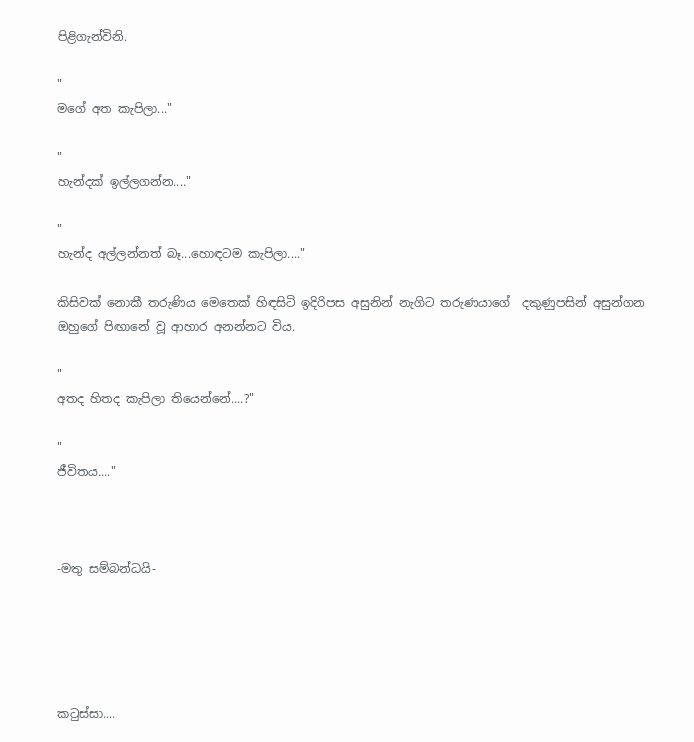පිළිගැන්විනි.

"
මගේ අත කැපිලා..."

"
හැන්දක් ඉල්ලගන්න...."

"
හැන්ද අල්ලන්නත් බෑ...හොඳටම කැපිලා...."

කිසිවක් නොකී තරුණිය මෙතෙක් හිඳසිටි ඉදිරිපස අසුනින් නැගිට තරුණයාගේ  දකුණුපසින් අසුන්ගන ඔහුගේ පිඟානේ වූ ආහාර අනන්නට විය.

"
අතද හිතද කැපිලා තියෙන්නේ....?"

"
ජීවිතය...."



-මතු සම්බන්ධයි-





කටුස්සා....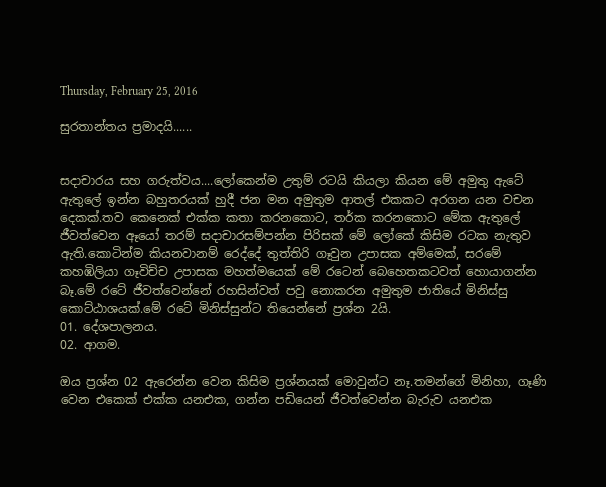Thursday, February 25, 2016

සුරතාන්තය ප්‍රමාදයි......


සදාචාරය සහ ගරුත්වය....ලෝකෙන්ම උතුම් රටයි කියලා කියන මේ අමුතු ඇටේ ඇතුලේ ඉන්න බහුතරයක් හුදී ජන මන අමුතුම ආතල් එකකට අරගන යන වචන දෙකක්.තව කෙනෙක් එක්ක කතා කරනකොට, තර්ක කරනකොට මේක ඇතුලේ ජීවත්වෙන ඈයෝ තරම් සදාචාරසම්පන්න පිරිසක් මේ ලෝකේ කිසිම රටක නැතුව ඇති.කොටින්ම කියනවානම් රෙද්දේ තුත්තිරි ගෑවුන උපාසක අම්මෙක්, සරමේ කහඹිලියා ගෑවිච්ච උපාසක මහත්මයෙක් මේ රටෙන් බෙහෙතකටවත් හොයාගන්න බෑ.මේ රටේ ජීවත්වෙන්නේ රහසින්වත් පවු නොකරන අමුතුම ජාතියේ මිනිස්සු කොට්ඨාශයක්.මේ රටේ මිනිස්සුන්ට තියෙන්නේ ප්‍රශ්න 2යි.
01. දේශපාලනය.
02. ආගම.

ඔය ප්‍රශ්න 02 ඇරෙන්න වෙන කිසිම ප්‍රශ්නයක් මොවුන්ට නෑ.තමන්ගේ මිනිහා, ගෑණි වෙන එකෙක් එක්ක යනඑක, ගන්න පඩියෙන් ජීවත්වෙන්න බැරුව යනඑක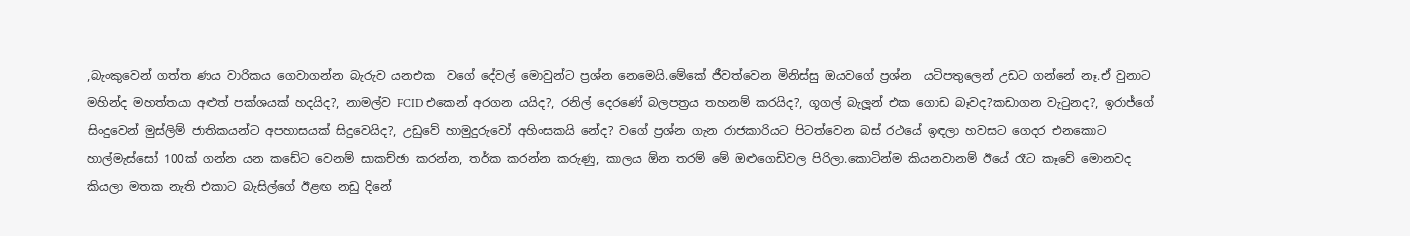,බැංකුවෙන් ගත්ත ණය වාරිකය ගෙවාගන්න බැරුව යනඑක  වගේ දේවල් මොවුන්ට ප්‍රශ්න නෙමෙයි.මේකේ ජීවත්වෙන මිනිස්සු ඔයවගේ ප්‍රශ්න  යටිපතුලෙන් උඩට ගන්නේ නෑ.ඒ වුනාට මහින්ද මහත්තයා අළුත් පක්ශයක් හදයිද?, නාමල්ව FCID එකෙන් අරගන යයිද?, රනිල් දෙරණේ බලපත්‍රය තහනම් කරයිද?, ගූගල් බැලූන් එක ගොඩ බෑවද?කඩාගන වැටුනද?, ඉරාජ්ගේ සිංදුවෙන් මුස්ලිම් ජාතිකයන්ට අපහාසයක් සිදුවෙයිද?, උඩුවේ හාමුදුරුවෝ අහිංසකයි නේද? වගේ ප්‍රශ්න ගැන රාජකාරියට පිටත්වෙන බස් රථයේ ඉඳලා හවසට ගෙදර එනකොට හාල්මැස්සෝ 100ක් ගන්න යන කඩේට වෙනම් සාකච්ඡා කරන්න, තර්ක කරන්න කරුණු, කාලය ඕන තරම් මේ ඔළුගෙඩිවල පිරිලා.කොටින්ම කියනවානම් ඊයේ රෑට කෑවේ මොනවද කියලා මතක නැති එකාට බැසිල්ගේ ඊළඟ නඩු දිනේ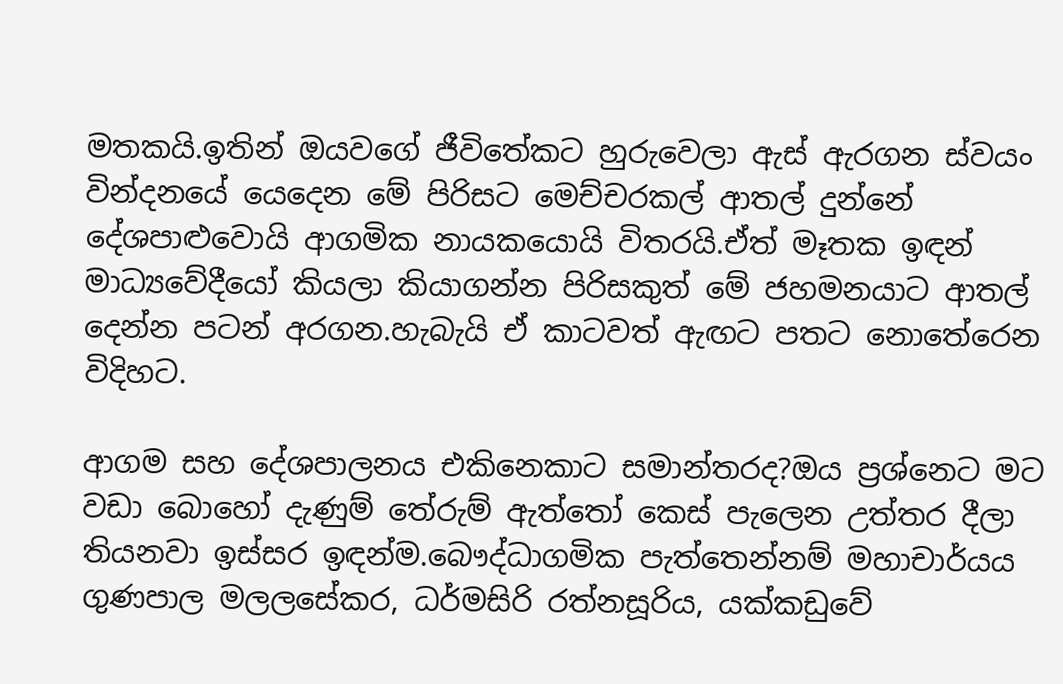මතකයි.ඉතින් ඔයවගේ ජීවිතේකට හුරුවෙලා ඇස් ඇරගන ස්වයං වින්දනයේ යෙදෙන මේ පිරිසට මෙච්චරකල් ආතල් දුන්නේ දේශපාළුවොයි ආගමික නායකයොයි විතරයි.ඒත් මෑතක ඉඳන් මාධ්‍යවේදීයෝ කියලා කියාගන්න පිරිසකුත් මේ ජහමනයාට ආතල් දෙන්න පටන් අරගන.හැබැයි ඒ කාටවත් ඇඟට පතට නොතේරෙන විදිහට.

ආගම සහ දේශපාලනය එකිනෙකාට සමාන්තරද?ඔය ප්‍රශ්නෙට මට වඩා බොහෝ දැණුම් තේරුම් ඇත්තෝ කෙස් පැලෙන උත්තර දීලා තියනවා ඉස්සර ඉඳන්ම.බෞද්ධාගමික පැත්තෙන්නම් මහාචාර්යය ගුණපාල මලලසේකර, ධර්මසිරි රත්නසූරිය, යක්කඩුවේ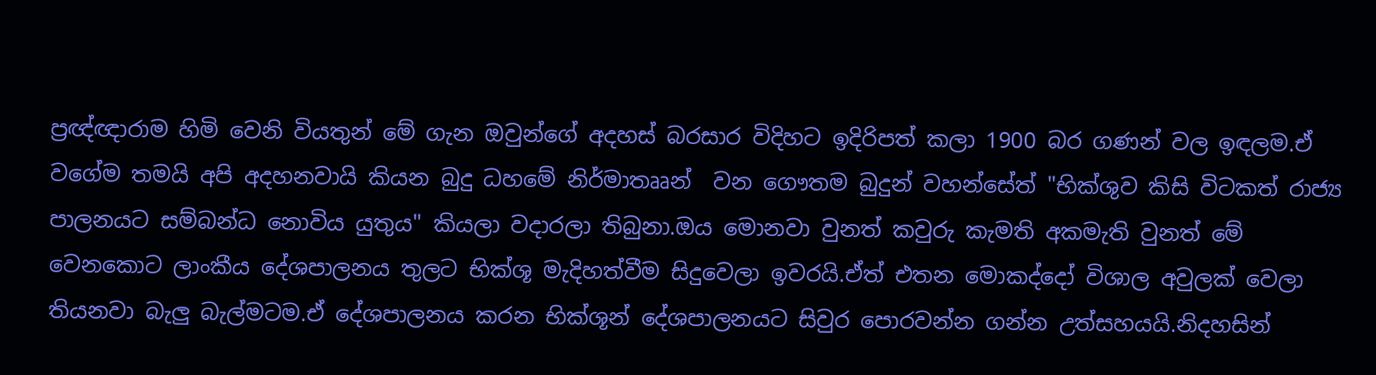ප්‍රඥ්ඥාරාම හිමි වෙනි වියතුන් මේ ගැන ඔවුන්ගේ අදහස් බරසාර විදිහට ඉදිරිපත් කලා 1900 බර ගණන් වල ඉඳලම.ඒ  වගේම තමයි අපි අදහනවායි කියන බුදු ධහමේ නිර්මාතෲන්  වන ගෞතම බුදුන් වහන්සේත් "භික්ශුව කිසි විටකත් රාජ්‍ය පාලනයට සම්බන්ධ නොවිය යුතුය" කියලා වදාරලා තිබුනා.ඔය මොනවා වුනත් කවුරු කැමති අකමැති වුනත් මේ වෙනකොට ලාංකීය දේශපාලනය තුලට භික්ශූ මැදිහත්වීම සිදුවෙලා ඉවරයි.ඒත් එතන මොකද්දෝ විශාල අවුලක් වෙලා තියනවා බැලු බැල්මටම.ඒ දේශපාලනය කරන භික්ශූන් දේශපාලනයට සිවුර පොරවන්න ගන්න උත්සහයයි.නිදහසින්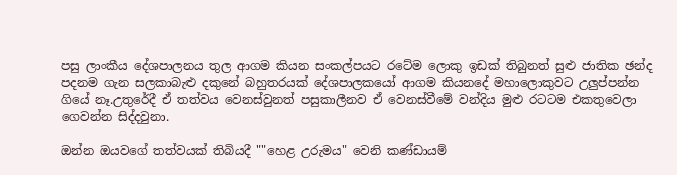පසු ලාංකීය දේශපාලනය තුල ආගම කියන සංකල්පයට රටේම ලොකු ඉඩක් තිබුනත් සුළු ජාතික ඡන්ද පදනම ගැන සලකාබැළු දකුනේ බහුතරයක් දේශපාලකයෝ ආගම කියනදේ මහාලොකුවට උලුප්පන්න ගියේ නෑ.උතුරේදී ඒ තත්වය වෙනස්වුනත් පසුකාලීනව ඒ වෙනස්වීමේ වන්දිය මුළු රටටම එකතුවෙලා ගෙවන්න සිද්දවුනා.

ඔන්න ඔයවගේ තත්වයක් තිබියදී ""හෙළ උරුමය" වෙනි කණ්ඩායම්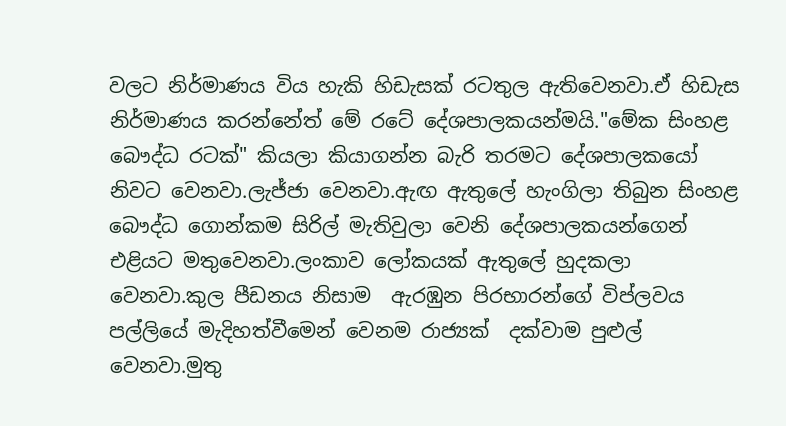වලට නිර්මාණය විය හැකි හිඩැසක් රටතුල ඇතිවෙනවා.ඒ හිඩැස නිර්මාණය කරන්නේත් මේ රටේ දේශපාලකයන්මයි."මේක සිංහළ බෞද්ධ රටක්" කියලා කියාගන්න බැරි තරමට දේශපාලකයෝ නිවට වෙනවා.ලැජ්ජා වෙනවා.ඇඟ ඇතුලේ හැංගිලා තිබුන සිංහළ බෞද්ධ ගොන්කම සිරිල් මැතිවුලා වෙනි දේශපාලකයන්ගෙන් එළියට මතුවෙනවා.ලංකාව ලෝකයක් ඇතුලේ හුදකලා වෙනවා.කුල පීඩනය නිසාම  ඇරඹුන පිරභාරන්ගේ විප්ලවය පල්ලියේ මැදිහත්වීමෙන් වෙනම රාජ්‍යක්  දක්වාම පුළුල් වෙනවා.මුතු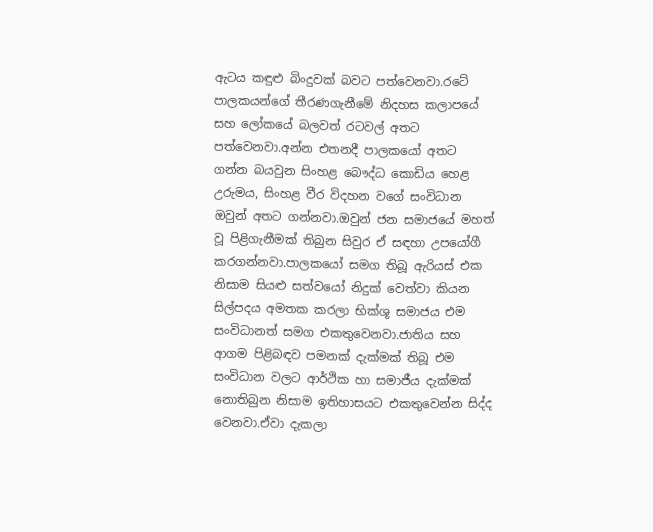ඇටය කඳුළු බිංදුවක් බවට පත්වෙනවා.රටේ පාලකයන්ගේ තීරණගැනීමේ නිදහස කලාපයේ සහ ලෝකයේ බලවත් රටවල් අතට පත්වෙනවා.අන්න එතනදී පාලකයෝ අතට ගන්න බයවුන සිංහළ බෞද්ධ කොඩිය හෙළ උරුමය, සිංහළ වීර විදහන වගේ සංවිධාන ඔවුන් අතට ගන්නවා.ඔවුන් ජන සමාජයේ මහත් වූ පිළිගැනීමක් තිබුන සිවුර ඒ සඳහා උපයෝගී කරගන්නවා.පාලකයෝ සමග තිබූ ඇරියස් එක නිසාම සියළු සත්වයෝ නිදුක් වෙත්වා කියන සිල්පදය අමතක කරලා භික්ශූ සමාජය එම සංවිධානත් සමග එකතුවෙනවා.ජාතිය සහ ආගම පිළිබඳව පමනක් දැක්මක් තිබූ එම සංවිධාන වලට ආර්ථික හා සමාජීය දැක්මක් නොතිබුන නිසාම ඉතිහාසයට එකතුවෙන්න සිද්ද වෙනවා.ඒවා දැකලා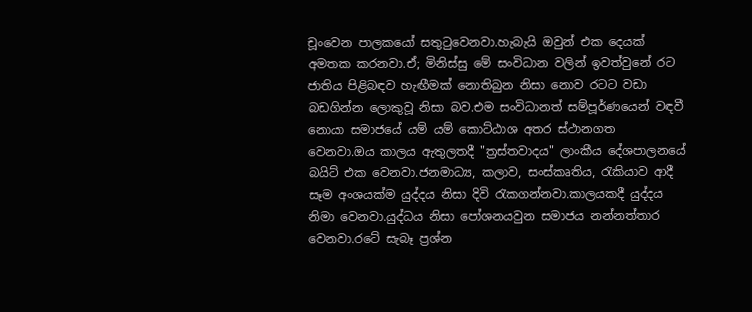චූංවෙන පාලකයෝ සතුටුවෙනවා.හැබැයි ඔවුන් එක දෙයක් අමතක කරනවා.ඒ; මිනිස්සු මේ සංවිධාන වලින් ඉවත්වුනේ රට ජාතිය පිළිබඳව හැඟීමක් නොතිබුන නිසා නොව රටට වඩා බඩගින්න ලොකුවූ නිසා බව.එම සංවිධානත් සම්පූර්ණයෙන් වඳවී නොයා සමාජයේ යම් යම් කොට්ඨාශ අතර ස්ථානගත වෙනවා.ඔය කාලය ඇතුලතදී "ත්‍රස්තවාදය" ලාංකීය දේශපාලනයේ බයිට් එක වෙනවා.ජනමාධ්‍ය, කලාව, සංස්කෘතිය, රැකියාව ආදී සෑම අංශයක්ම යුද්දය නිසා දිවි රැකගන්නවා.කාලයකදී යුද්දය නිමා වෙනවා.යුද්ධය නිසා පෝශනයවුන සමාජය නන්නත්තාර වෙනවා.රටේ සැබෑ ප්‍රශ්න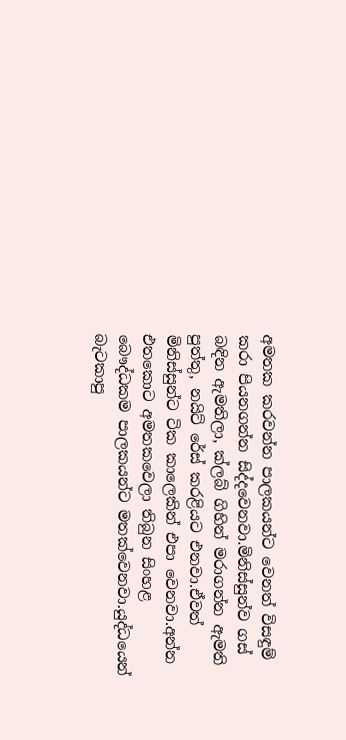අමතක කරවන්න පාලකයන්ට වෙනත් විසඳුම් කරා පියනගන්න සිද්දවෙනවා.මිනිස්සුන්ව ගස් බඳින ඇමතිලා, ක්ලබ් ගිහින් මරාගන්න ඇමති පුත්තු, නයිට් රේස් කරළියට එනවා.ඒවත් මිනිස්සුන්ට ටික කාලෙකින් එපා වෙනවා.අන්න එතකොට අමතකවෙලා තිබුන සිංහළ බෞද්ධකම පාලකයන්ට මතක්වෙනවා.යුද්ධයෙන් බැටකාපු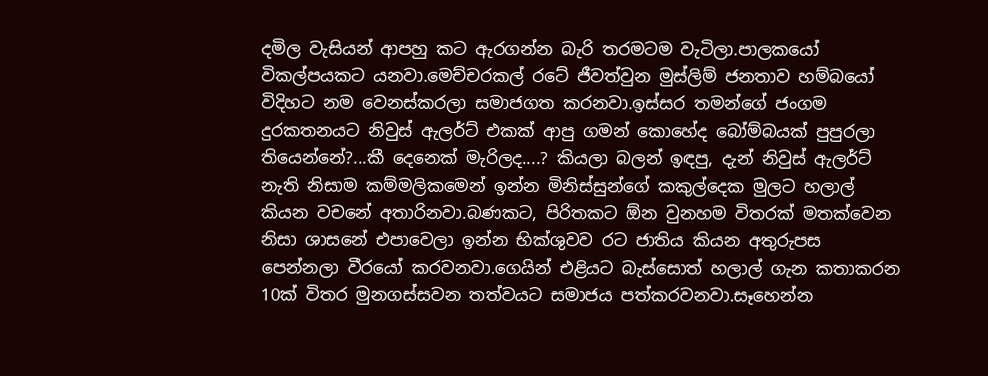දමිල වැසියන් ආපහු කට ඇරගන්න බැරි තරමටම වැටිලා.පාලකයෝ විකල්පයකට යනවා.මෙච්චරකල් රටේ ජීවත්වුන මුස්ලිම් ජනතාව හම්බයෝ විදිහට නම වෙනස්කරලා සමාජගත කරනවා.ඉස්සර තමන්ගේ ජංගම දුරකතනයට නිවුස් ඇලර්ට් එකක් ආපු ගමන් කොහේද බෝම්බයක් පුපුරලා තියෙන්නේ?...කී දෙනෙක් මැරිලද....? කියලා බලන් ඉඳපු, දැන් නිවුස් ඇලර්ට් නැති නිසාම කම්මලිකමෙන් ඉන්න මිනිස්සුන්ගේ කකුල්දෙක මුලට හලාල් කියන වචනේ අතාරිනවා.බණකට, පිරිතකට ඕන වුනහම විතරක් මතක්වෙන නිසා ශාසනේ එපාවෙලා ඉන්න භික්ශුවව රට ජාතිය කියන අතුරුපස පෙන්නලා වීරයෝ කරවනවා.ගෙයින් එළියට බැස්සොත් හලාල් ගැන කතාකරන 10ක් විතර මුනගස්සවන තත්වයට සමාජය පත්කරවනවා.සෑහෙන්න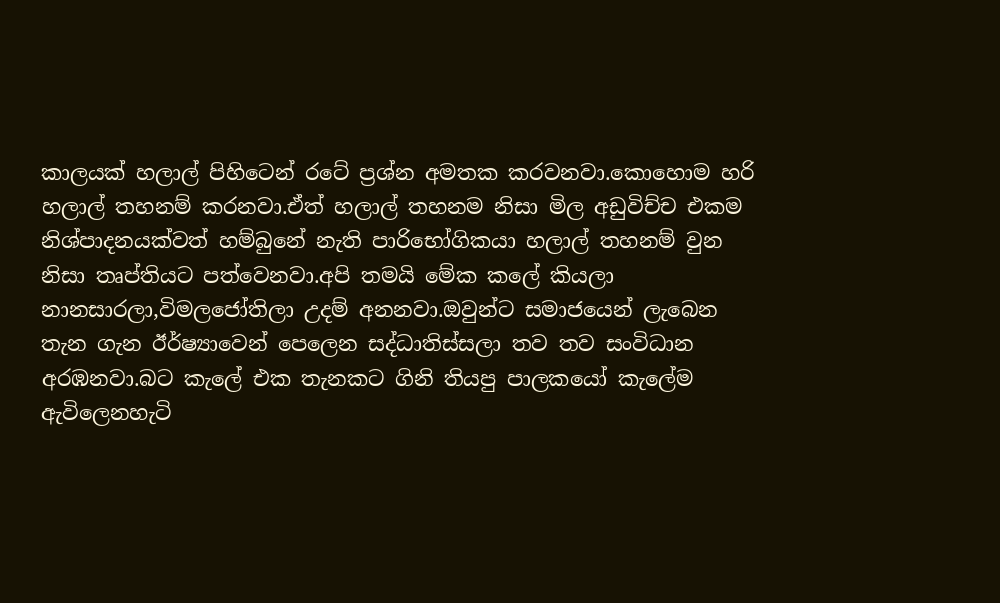කාලයක් හලාල් පිහිටෙන් රටේ ප්‍රශ්න අමතක කරවනවා.කොහොම හරි හලාල් තහනම් කරනවා.ඒත් හලාල් තහනම නිසා මිල අඩුවිච්ච එකම නිශ්පාදනයක්වත් හම්බුනේ නැති පාරිභෝගිකයා හලාල් තහනම් වුන නිසා තෘප්තියට පත්වෙනවා.අපි තමයි මේක කලේ කියලා නානසාරලා,විමලජෝතිලා උදම් අනනවා.ඔවුන්ට සමාජයෙන් ලැබෙන තැන ගැන ඊර්ෂ්‍යාවෙන් පෙලෙන සද්ධාතිස්සලා තව තව සංවිධාන අරඹනවා.බට කැලේ එක තැනකට ගිනි තියපු පාලකයෝ කැලේම ඇවිලෙනහැටි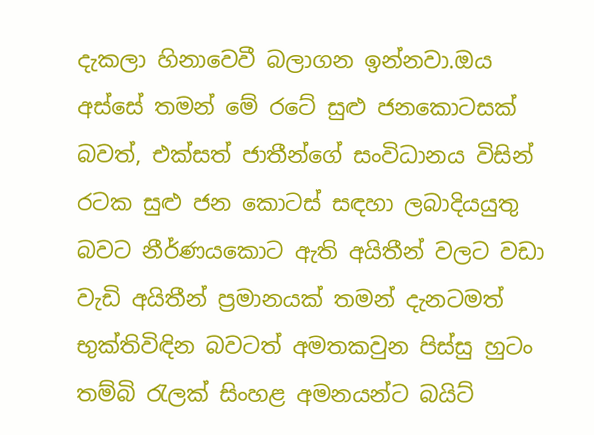දැකලා හිනාවෙවී බලාගන ඉන්නවා.ඔය අස්සේ තමන් මේ රටේ සුළු ජනකොටසක් බවත්, එක්සත් ජාතීන්ගේ සංවිධානය විසින් රටක සුළු ජන කොටස් සඳහා ලබාදියයුතු බවට නීර්ණයකොට ඇති අයිතීන් වලට වඩා වැඩි අයිතීන් ප්‍රමානයක් තමන් දැනටමත් භුක්තිවිඳින බවටත් අමතකවුන පිස්සු හුටං තම්බි රැලක් සිංහළ අමනයන්ට බයිට්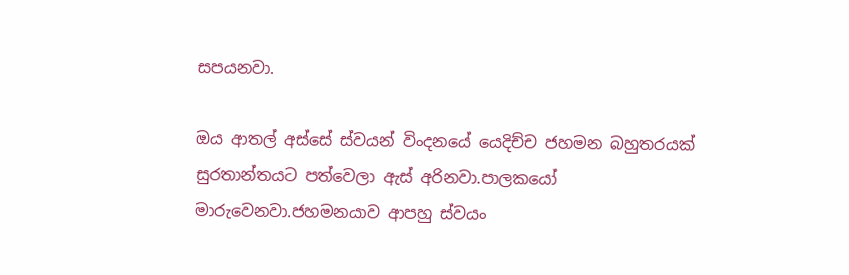සපයනවා.

ඔය ආතල් අස්සේ ස්වයන් විංදනයේ යෙදිච්ච ජහමන බහුතරයක් සුරතාන්තයට පත්වෙලා ඇස් අරිනවා.පාලකයෝ මාරුවෙනවා.ජහමනයාව ආපහු ස්වයං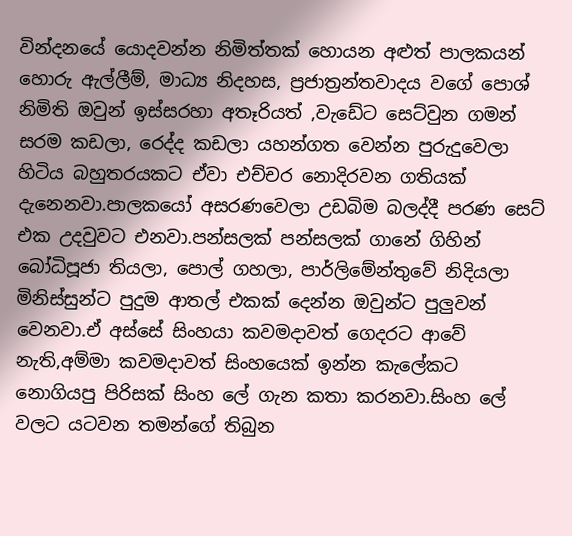වින්දනයේ යොදවන්න නිමිත්තක් හොයන අළුත් පාලකයන් හොරු ඇල්ලීම්, මාධ්‍ය නිදහස, ප්‍රජාත්‍රන්තවාදය වගේ පොශ් නිමිති ඔවුන් ඉස්සරහා අතෑරියත් ,වැඩේට සෙට්වුන ගමන් සරම කඩලා, රෙද්ද කඩලා යහන්ගත වෙන්න පුරුදුවෙලා හිටිය බහුතරයකට ඒවා එච්චර නොදිරවන ගතියක් දැනෙනවා.පාලකයෝ අසරණවෙලා උඩබිම බලද්දී පරණ සෙට් එක උදවුවට එනවා.පන්සලක් පන්සලක් ගානේ ගිහින් බෝධිපූජා තියලා, පොල් ගහලා, පාර්ලිමේන්තුවේ නිදියලා මිනිස්සුන්ට පුදුම ආතල් එකක් දෙන්න ඔවුන්ට පුලුවන් වෙනවා.ඒ අස්සේ සිංහයා කවමදාවත් ගෙදරට ආවේ නැති,අම්මා කවමදාවත් සිංහයෙක් ඉන්න කැලේකට නොගියපු පිරිසක් සිංහ ලේ ගැන කතා කරනවා.සිංහ ලේ වලට යටවන තමන්ගේ තිබුන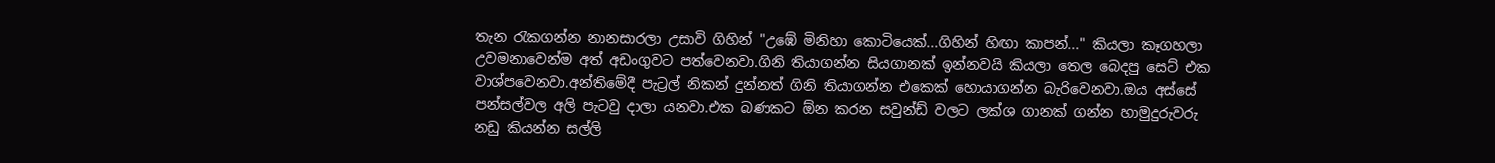තැන රැකගන්න නානසාරලා උසාවි ගිහින් "උඹේ මිනිහා කොටියෙක්...ගිහින් හිඟා කාපන්..." කියලා කෑගහලා උවමනාවෙන්ම අත් අඩංගුවට පත්වෙනවා.ගිනි තියාගන්න සියගානක් ඉන්නවයි කියලා තෙල බෙදපු සෙට් එක වාශ්පවෙනවා.අන්තිමේදී පැට්‍රල් නිකන් දුන්නත් ගිනි තියාගන්න එකෙක් හොයාගන්න බැරිවෙනවා.ඔය අස්සේ පන්සල්වල අලි පැටවු දාලා යනවා.එක බණකට ඕන කරන සවුන්ඩ් වලට ලක්ශ ගානක් ගන්න හාමුදුරුවරු නඩු කියන්න සල්ලි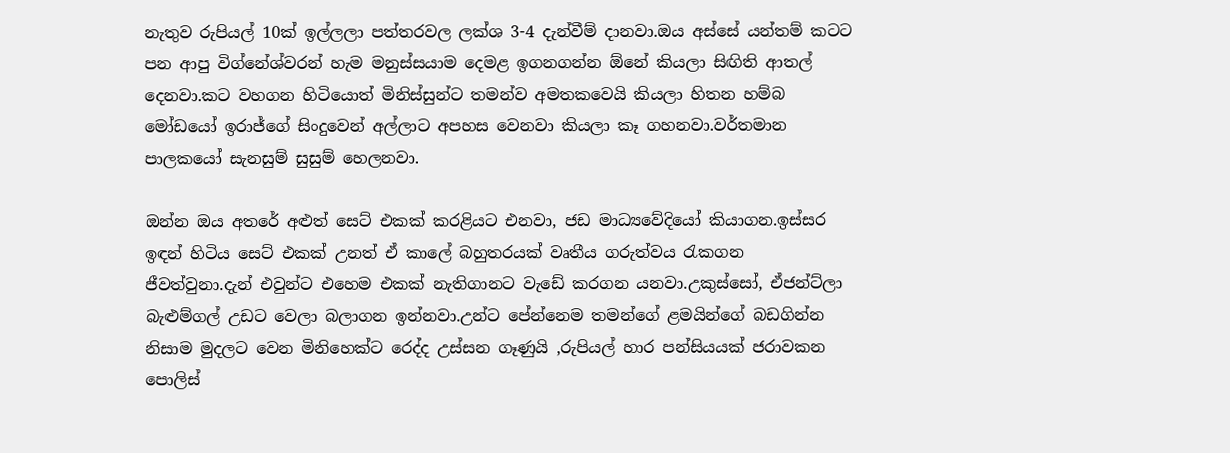නැතුව රුපියල් 10ක් ඉල්ලලා පත්තරවල ලක්ශ 3-4 දැන්වීම් දානවා.ඔය අස්සේ යන්තම් කටට පන ආපු විග්නේශ්වරන් හැම මනුස්සයාම දෙමළ ඉගනගන්න ඕනේ කියලා සිඟිති ආතල් දෙනවා.කට වහගන හිටියොත් මිනිස්සුන්ට තමන්ව අමතකවෙයි කියලා හිතන හම්බ මෝඩයෝ ඉරාජ්ගේ සිංදුවෙන් අල්ලාට අපහස වෙනවා කියලා කෑ ගහනවා.වර්තමාන පාලකයෝ සැනසුම් සුසුම් හෙලනවා.

ඔන්න ඔය අතරේ අළුත් සෙට් එකක් කරළියට එනවා, ජඩ මාධ්‍යවේදියෝ කියාගන.ඉස්සර ඉඳන් හිටිය සෙට් එකක් උනත් ඒ කාලේ බහුතරයක් වෘතීය ගරුත්වය රැකගන ජීවත්වුනා.දැන් එවුන්ට එහෙම එකක් නැතිගානට වැඩේ කරගන යනවා.උකුස්සෝ, ඒජන්ට්ලා බැළුම්ගල් උඩට වෙලා බලාගන ඉන්නවා.උන්ට පේන්නෙම තමන්ගේ ළමයින්ගේ බඩගින්න නිසාම මුදලට වෙන මිනිහෙක්ට රෙද්ද උස්සන ගෑණුයි ,රුපියල් හාර පන්සියයක් ජරාවකන පොලිස්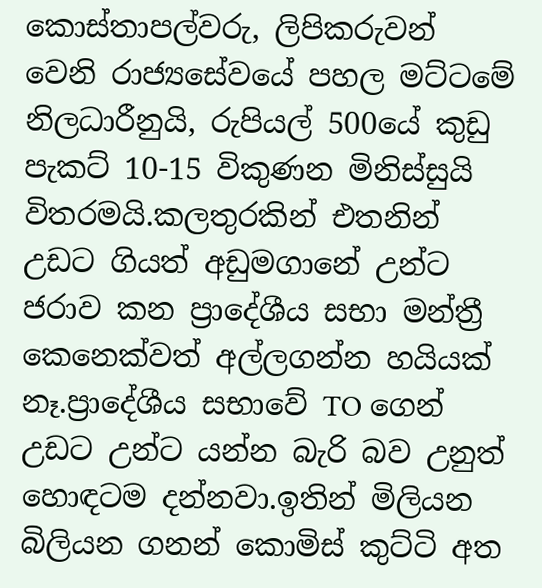කොස්තාපල්වරු, ලිපිකරුවන් වෙනි රාජ්‍යසේවයේ පහල මට්ටමේ නිලධාරීනුයි, රුපියල් 500යේ කුඩු පැකට් 10-15 විකුණන මිනිස්සුයි විතරමයි.කලතුරකින් එතනින් උඩට ගියත් අඩුමගානේ උන්ට ජරාව කන ප්‍රාදේශීය සභා මන්ත්‍රී කෙනෙක්වත් අල්ලගන්න හයියක් නෑ.ප්‍රාදේශීය සභාවේ TO ගෙන් උඩට උන්ට යන්න බැරි බව උනුත් හොඳටම දන්නවා.ඉතින් මිලියන බිලියන ගනන් කොමිස් කුට්ටි අත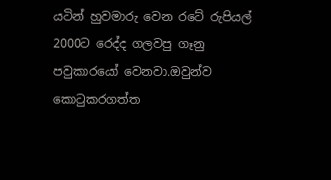යටින් හුවමාරු වෙන රටේ රුපියල් 2000ට රෙද්ද ගලවපු ගෑනු පවුකාරයෝ වෙනවා.ඔවුන්ව කොටුකරගත්ත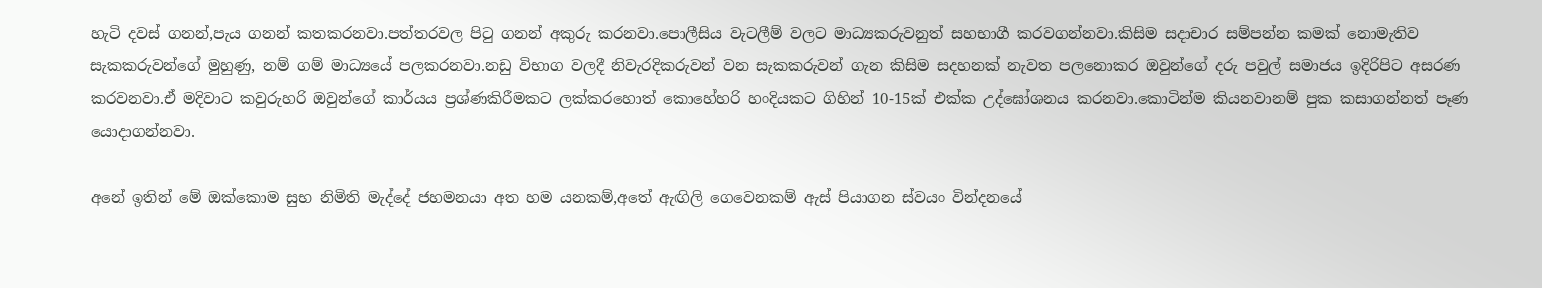හැටි දවස් ගනන්,පැය ගනන් කතකරනවා.පත්තරවල පිටු ගනන් අකුරු කරනවා.පොලීසිය වැටලීම් වලට මාධ්‍යකරුවනුත් සහභාගී කරවගන්නවා.කිසිම සදාචාර සම්පන්න කමක් නොමැතිව සැකකරුවන්ගේ මුහුණු, නම් ගම් මාධ්‍යයේ පලකරනවා.නඩු විභාග වලදී නිවැරදිකරුවන් වන සැකකරුවන් ගැන කිසිම සදහනක් නැවත පලනොකර ඔවුන්ගේ දරු පවුල් සමාජය ඉදිරිපිට අසරණ කරවනවා.ඒ මදිවාට කවුරුහරි ඔවුන්ගේ කාර්යය ප්‍රශ්ණකිරීමකට ලක්කරහොත් කොහේහරි හංදියකට ගිහින් 10-15ක් එක්ක උද්ඝෝශනය කරනවා.කොටින්ම කියනවානම් පුක කසාගන්නත් පෑණ යොදාගන්නවා.

අනේ ඉතින් මේ ඔක්කොම සුභ නිමිති මැද්දේ ජහමනයා අත හම යනකම්,අතේ ඇඟිලි ගෙවෙනකම් ඇස් පියාගන ස්වයං වින්දනයේ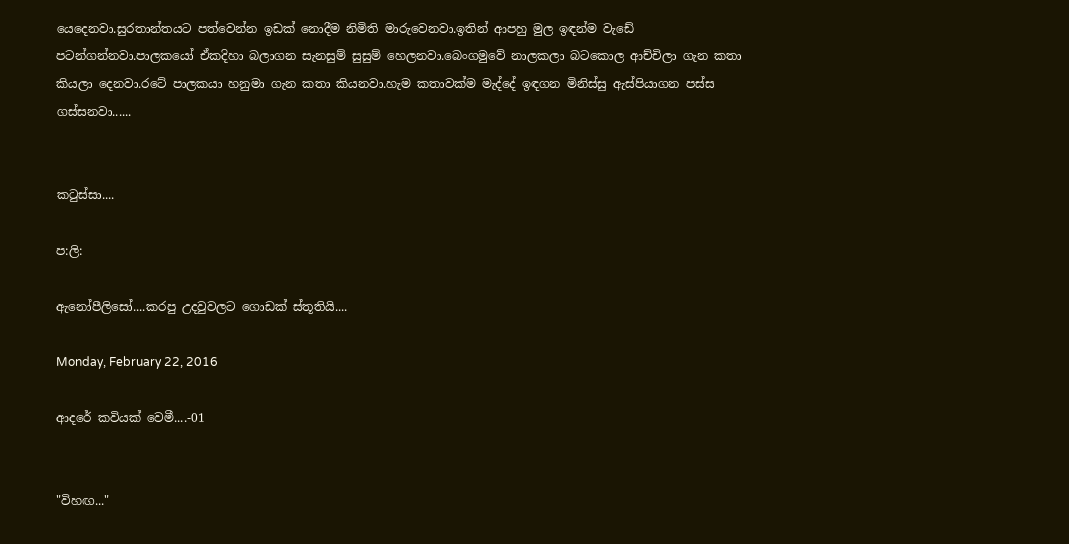යෙදෙනවා.සුරතාන්තයට පත්වෙන්න ඉඩක් නොදීම නිමිති මාරුවෙනවා.ඉතින් ආපහු මුල ඉඳන්ම වැඩේ පටන්ගන්නවා.පාලකයෝ ඒකදිහා බලාගන සැනසුම් සුසුම් හෙලනවා.බෙංගමුවේ නාලකලා බටකොල ආච්චිලා ගැන කතා කියලා දෙනවා.රටේ පාලකයා හනුමා ගැන කතා කියනවා.හැම කතාවක්ම මැද්දේ ඉඳගන මිනිස්සු ඇස්පියාගන පස්ස ගස්සනවා......


කටුස්සා....

ප:ලි:

ඇනෝපීලිසෝ....කරපු උදවුවලට ගොඩක් ස්තූතියි....

Monday, February 22, 2016

ආදරේ කවියක් වෙමී....-01


"විහඟ..."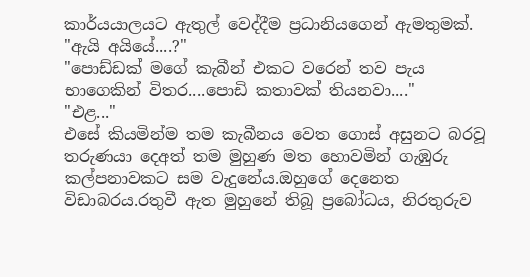කාර්යයාලයට ඇතුල් වෙද්දීම ප්‍රධානියගෙන් ඇමතුමක්.
"ඇයි අයියේ....?"
"පොඩ්ඩක් මගේ කැබීන් එකට වරෙන් තව පැය භාගෙකින් විතර....පොඩි කතාවක් තියනවා...."
"එළ..."
එසේ කියමින්ම තම කැබීනය වෙත ගොස් අසුනට බරවූ තරුණයා දෙඅත් තම මුහුණ මත හොවමින් ගැඹුරු කල්පනාවකට සම වැදුනේය.ඔහුගේ දෙනෙත විඩාබරය.රතුවී ඇත මුහුනේ තිබූ ප්‍රබෝධය, නිරතුරුව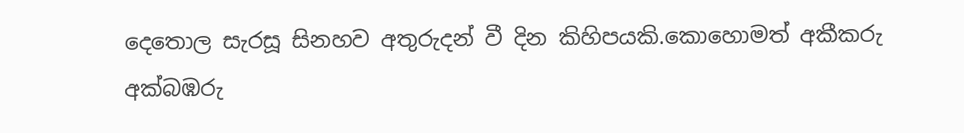දෙතොල සැරසූ සිනහව අතුරුදන් වී දින කිහිපයකි.කොහොමත් අකීකරු අක්බඹරු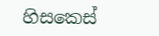හිසකෙස්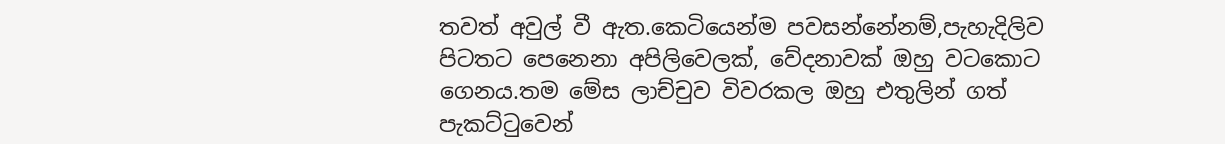තවත් අවුල් වී ඇත.කෙටියෙන්ම පවසන්නේනම්,පැහැදිලිව පිටතට පෙනෙනා අපිලිවෙලක්, වේදනාවක් ඔහු වටකොට ගෙනය.තම මේස ලාච්චුව විවරකල ඔහු එතුලින් ගත් පැකට්ටුවෙන්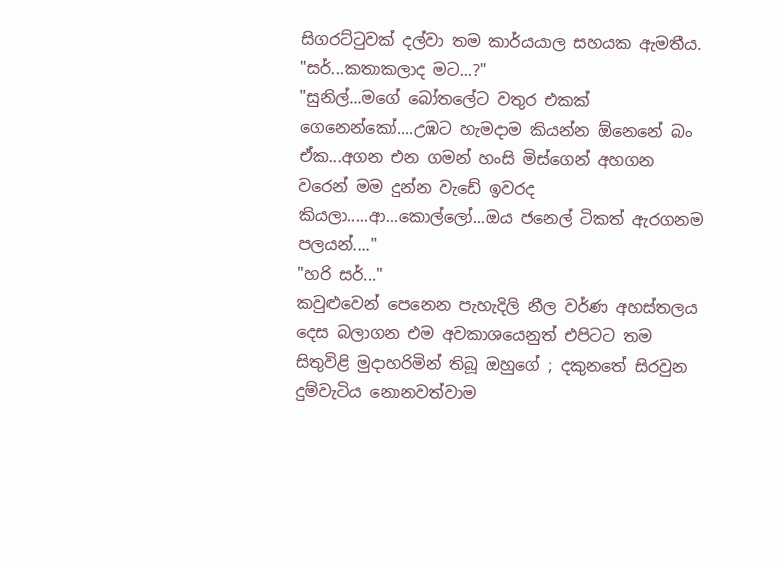සිගරට්ටුවක් දල්වා තම කාර්යයාල සහයක ඇමතීය.
"සර්...කතාකලාද මට...?"
"සුනිල්...මගේ බෝතලේට වතුර එකක් ගෙනෙන්කෝ....උඹට හැමදාම කියන්න ඕනෙනේ බං ඒක...අගන එන ගමන් හංසි මිස්ගෙන් අහගන වරෙන් මම දුන්න වැඩේ ඉවරද කියලා.....ආ...කොල්ලෝ...ඔය ජනෙල් ටිකත් ඇරගනම පලයන්...."
"හරි සර්..."
කවුළුවෙන් පෙනෙන පැහැදිලි නීල වර්ණ අහස්තලය දෙස බලාගන එම අවකාශයෙනුත් එපිටට තම සිතුවිළි මුදාහරිමින් තිබූ ඔහුගේ ; දකුනතේ සිරවුන දුම්වැටිය නොනවත්වාම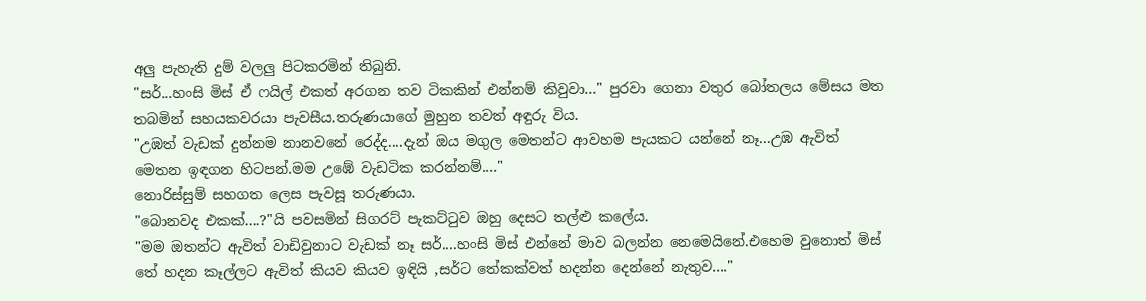අලු පැහැති දුම් වලලු පිටකරමින් තිබුනි.
"සර්...හංසි මිස් ඒ ෆයිල් එකත් අරගන තව ටිකකින් එන්නම් කිවුවා..." පුරවා ගෙනා වතුර බෝතලය මේසය මත තබමින් සහයකවරයා පැවසීය.තරුණයාගේ මුහුන තවත් අඳුරු විය.
"උඹත් වැඩක් දුන්නම නානවනේ රෙද්ද....දැන් ඔය මගුල මෙතන්ට ආවහම පැයකට යන්නේ නෑ...උඹ ඇවිත් මෙතන ඉඳගන හිටපන්.මම උඹේ වැඩටික කරන්නම්...."
නොරිස්සුම් සහගත ලෙස පැවසූ තරුණයා.
"බොනවද එකක්....?"යි පවසමින් සිගරට් පැකට්ටුව ඔහු දෙසට තල්ළු කලේය.
"මම ඔතන්ට ඇවිත් වාඩිවුනාට වැඩක් නෑ සර්....හංසි මිස් එන්නේ මාව බලන්න නෙමෙයිනේ.එහෙම වුනොත් මිස් තේ හදන කෑල්ලට ඇවිත් කියව කියව ඉඳියි ,සර්ට තේකක්වත් හදන්න දෙන්නේ නැතුව...."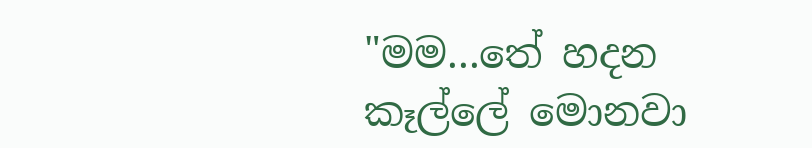"මම...තේ හදන කෑල්ලේ මොනවා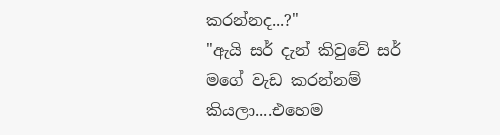කරන්නද...?"
"ඇයි සර් දැන් කිවුවේ සර් මගේ වැඩ කරන්නම්  කියලා....එහෙම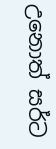උනොත් සර්ට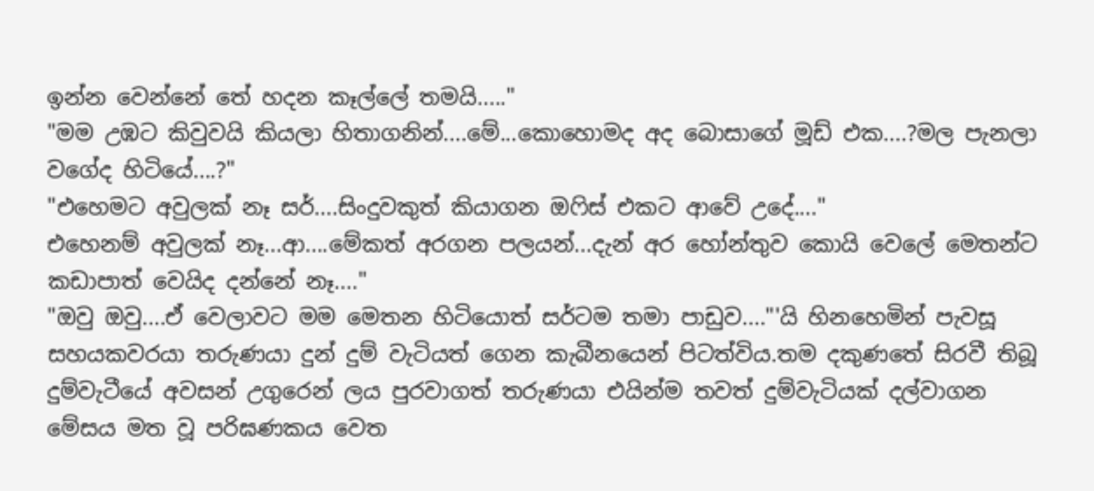ඉන්න වෙන්නේ තේ හදන කෑල්ලේ තමයි....."
"මම උඹට කිවුවයි කියලා හිතාගනින්....මේ...කොහොමද අද බොසාගේ මූඩ් එක....?මල පැනලා වගේද හිටියේ....?"
"එහෙමට අවුලක් නෑ සර්....සිංදුවකුත් කියාගන ඔෆිස් එකට ආවේ උදේ...."
එහෙනම් අවුලක් නෑ...ආ....මේකත් අරගන පලයන්...දැන් අර හෝන්තුව කොයි වෙලේ මෙතන්ට කඩාපාත් වෙයිද දන්නේ නෑ...."
"ඔවු ඔවු....ඒ වෙලාවට මම මෙතන හිටියොත් සර්ටම තමා පාඩුව...."'යි හිනහෙමින් පැවසූ සහයකවරයා තරුණයා දුන් දුම් වැටියත් ගෙන කැබීනයෙන් පිටත්විය.තම දකුණතේ සිරවී තිබූ දුම්වැටීයේ අවසන් උගුරෙන් ලය පුරවාගත් තරුණයා එයින්ම තවත් දුම්වැටියක් දල්වාගන මේසය මත වූ පරිඝණකය වෙත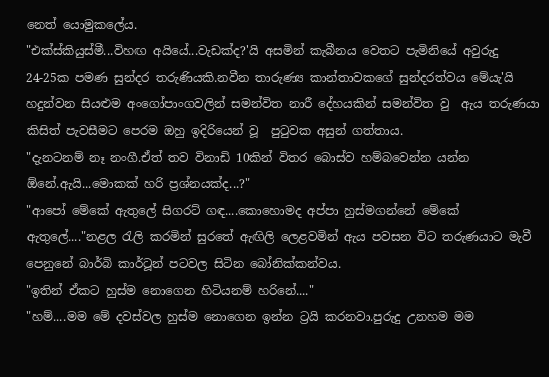නෙත් යොමුකලේය.
"එක්ස්කියුස්මී...විහඟ අයියේ...වැඩක්ද?'යි අසමින් කැබීනය වෙතට පැමිනියේ අවුරුදු 24-25ක පමණ සුන්දර තරුණියකි.නවීන තාරුණ්‍ය කාන්තාවකගේ සුන්දරත්වය මේ‍යැ'යි හදුන්වන සියළුම අංගෝපාංගවලින් සමන්විත නාරී දේහයකින් සමන්විත වු  ඇය තරුණයා කිසිත් පැවසීමට පෙරම ඔහු ඉදිරියෙන් වූ  පුටුවක අසුන් ගත්තාය.
"දැනටනම් නෑ නංගී.ඒත් තව විනාඩි 10කින් විතර බොස්ව හම්බවෙන්න යන්න ඕනේ.ඇයි...මොකක් හරි ප්‍රශ්නයක්ද...?"
"ආපෝ මේකේ ඇතුලේ සිගරට් ගඳ....කොහොමද අප්පා හුස්මගන්නේ මේකේ ඇතුලේ...."නළල රැලි කරමින් සුරතේ ඇඟිලි ලෙළවමින් ඇය පවසන විට තරුණයාට මැවී පෙනුනේ බාර්බි කාර්ටූන් පටවල සිටින බෝනික්කන්වය.
"ඉතින් ඒකට හුස්ම නොගෙන හිටියනම් හරිනේ...."
"හම්....මම මේ දවස්වල හුස්ම නොගෙන ඉන්න ට්‍රයි කරනවා.පුරුදු උනහම මම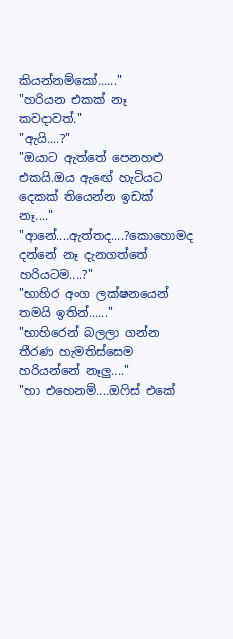කියන්නම්කෝ......"
"හරියන එකක් නෑ කවදාවත්."
"ඇයි....?"
"ඔයාට ඇත්තේ පෙනහළු එකයි.ඔය ඇඟේ හැටියට දෙකක් තියෙන්න ඉඩක් නෑ...."
"ආනේ....ඇත්තද....?කොහොමද දන්නේ නෑ දැනගත්තේ හරියටම....?"
"භාහිර අංග ලක්ෂනයෙන් තමයි ඉතින්......"
"භාහිරෙන් බලලා ගන්න තීරණ හැමතිස්සෙම හරියන්නේ නෑලු...."
"හා එහෙනම්....ඔෆිස් එකේ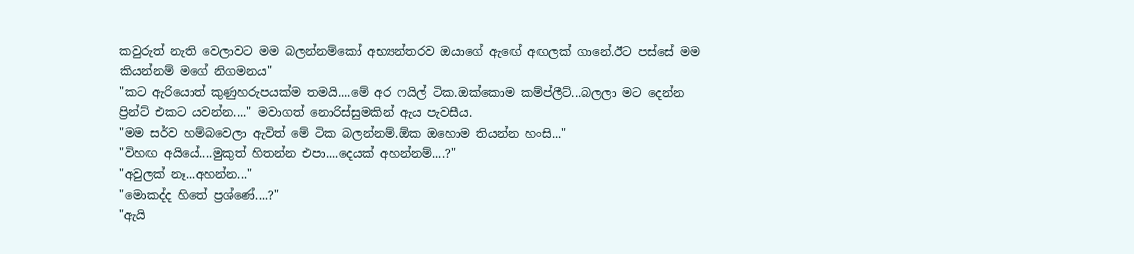කවුරුත් නැති වෙලාවට මම බලන්නම්කෝ අභ්‍යන්තරව ඔයාගේ ඇඟේ අඟලක් ගානේ.ඊට පස්සේ මම කියන්නම් මගේ නිගමනය"
"කට ඇරියොත් කුණුහරුපයක්ම තමයි....මේ අර ෆයිල් ටික.ඔක්කොම කම්ප්ලීට්...බලලා මට දෙන්න ප්‍රින්ට් එකට යවන්න...." මවාගත් නොරිස්සුමකින් ඇය පැවසීය.
"මම සර්ව හම්බවෙලා ඇවිත් මේ ටික බලන්නම්.ඕක ඔහොම තියන්න හංසි..."
"විහඟ අයියේ....මුකුත් හිතන්න එපා....දෙයක් අහන්නම්....?"
"අවුලක් නෑ...අහන්න..."
"මොකද්ද හිතේ ප්‍රශ්ණේ....?"
"ඇයි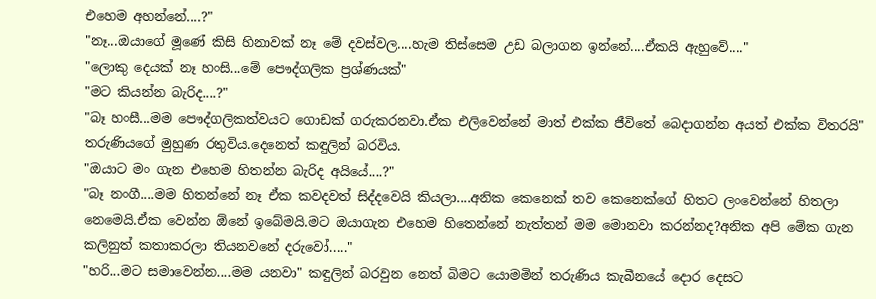එහෙම අහන්නේ....?"
"නෑ...ඔයාගේ මූණේ කිසි හිනාවක් නෑ මේ දවස්වල....හැම තිස්සෙම උඩ බලාගන ඉන්නේ....ඒකයි ඇහුවේ...."
"ලොකු දෙයක් නෑ හංසි...මේ පෞද්ගලික ප්‍රශ්ණයක්"
"මට කියන්න බැරිද....?"
"බෑ හංසී...මම පෞද්ගලිකත්වයට ගොඩක් ගරුකරනවා.ඒක එලිවෙන්නේ මාත් එක්ක ජීවිතේ බෙදාගන්න අයත් එක්ක විතරයි"
තරුණියගේ මුහුණ රතුවිය.දෙනෙත් කඳුලින් බරවිය.
"ඔයාට මං ගැන එහෙම හිතන්න බැරිද අයියේ....?"
"බෑ නංගී....මම හිතන්නේ නෑ ඒක කවදවත් සිද්දවෙයි කියලා....අනික කෙනෙක් තව කෙනෙක්ගේ හිතට ලංවෙන්නේ හිතලා නෙමෙයි.ඒක වෙන්න ඕනේ ඉබේමයි.මට ඔයාගැන එහෙම හිතෙන්නේ නැත්තන් මම මොනවා කරන්නද?අනික අපි මේක ගැන කලිනුත් කතාකරලා තියනවනේ දරුවෝ....."
"හරි...මට සමාවෙන්න....මම යනවා" කඳුලින් බරවුන නෙත් බිමට යොමමින් තරුණිය කැබීනයේ දොර දෙසට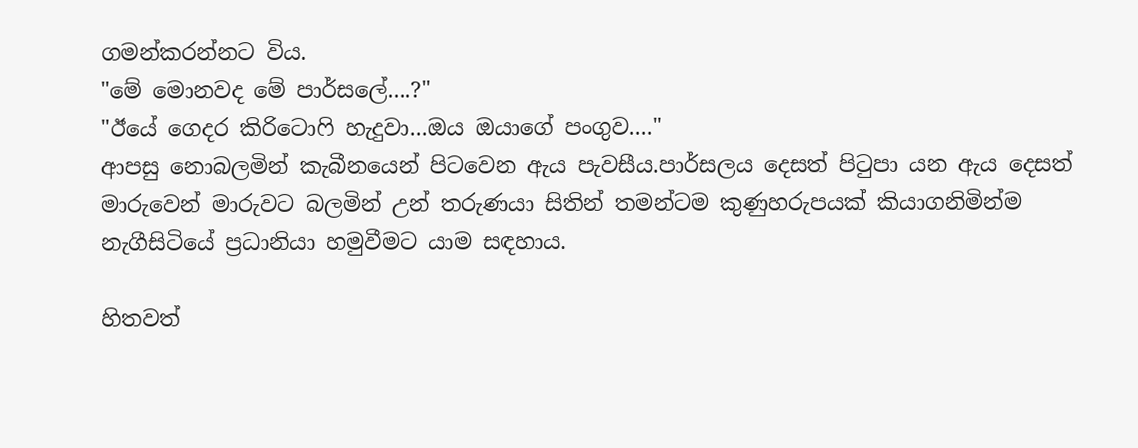ගමන්කරන්නට විය.
"මේ මොනවද මේ පාර්සලේ....?"
"ඊයේ ගෙදර කිරිටොෆි හැදුවා...ඔය ඔයාගේ පංගුව...."
ආපසු නොබලමින් කැබීනයෙන් පිටවෙන ඇය පැවසීය.පාර්සලය දෙසත් පිටුපා යන ඇය දෙසත් මාරුවෙන් මාරුවට බලමින් උන් තරුණයා සිතින් තමන්ටම කුණුහරුපයක් කියාගනිමින්ම නැගීසිටියේ ප්‍රධානියා හමුවීමට යාම සඳහාය.

හිතවත්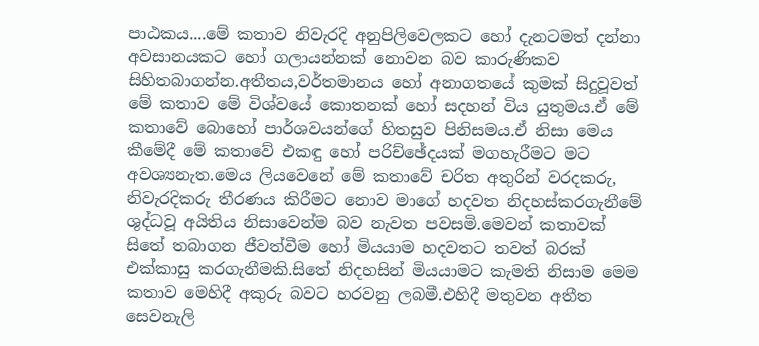පාඨකය....මේ කතාව නිවැරදි අනුපිලිවෙලකට හෝ දැනටමත් දන්නා අවසානයකට හෝ ගලායන්නක් නොවන බව කාරුණිකව සිහිතබාගන්න.අතීතය,වර්තමානය හෝ අනාගතයේ කුමක් සිදුවූවත් මේ කතාව මේ විශ්වයේ කොතනක් හෝ සදහන් විය යුතුමය.ඒ මේ කතාවේ බොහෝ පාර්ශවයන්ගේ හිතසුව පිනිසමය.ඒ නිසා මෙය කීමේදී මේ කතාවේ එකඳු හෝ පරිච්ඡේදයක් මගහැරීමට මට අවශ්‍යනැත.මෙය ලියවෙනේ මේ කතාවේ චරිත අතුරින් වරදකරු, නිවැරදිකරු තීරණය කිරීමට නොව මාගේ හදවත නිදහස්කරගැනීමේ ශුද්ධවූ අයිතිය නිසාවෙන්ම බව නැවත පවසමි.මෙවන් කතාවක් සිතේ තබාගන ජීවත්වීම හෝ මියයාම හදවතට තවත් බරක් එක්කාසු කරගැනීමකි.සිතේ නිදහසින් මියයාමට කැමති නිසාම මෙම කතාව මෙහිදී අකුරු බවට හරවනු ලබමී.එහිදී මතුවන අතීත සෙවනැලි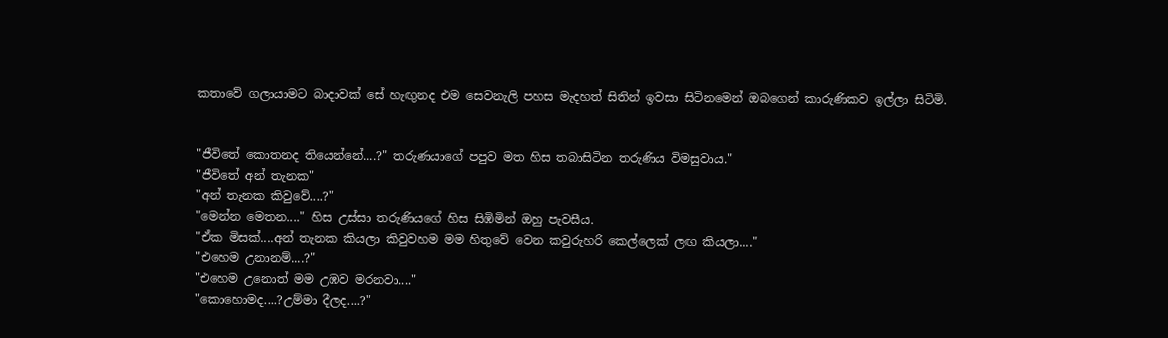කතාවේ ගලායාමට බාදාවක් සේ හැඟුනද එම සෙවනැලි පහස මැදහත් සිතින් ඉවසා සිටිනමෙන් ඔබගෙන් කාරුණිකව ඉල්ලා සිටිමි.


"ජීවිතේ කොතනද තියෙන්නේ....?" තරුණයාගේ පපුව මත හිස තබාසිටින තරුණිය විමසුවාය."
"ජීවිතේ අන් තැනක"
"අන් තැනක කිවුවේ....?"
"මෙන්න මෙතන...." හිස උස්සා තරුණියගේ හිස සිඹිමින් ඔහු පැවසීය.
"ඒක මිසක්....අන් තැනක කියලා කිවුවහම මම හිතුවේ වෙන කවුරුහරි කෙල්ලෙක් ලඟ කියලා...."
"එහෙම උනානම්....?"
"එහෙම උනොත් මම උඹව මරනවා...."
"කොහොමද....?උම්මා දීලද....?"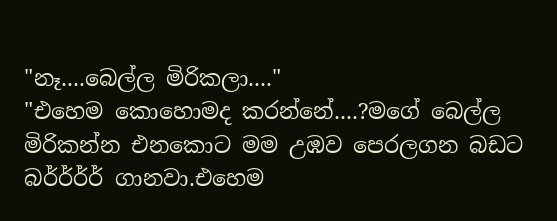"නෑ....බෙල්ල මිරිකලා...."
"එහෙම කොහොමද කරන්නේ....?මගේ බෙල්ල මිරිකන්න එනකොට මම උඹව පෙරලගන බඩට බර්ර්ර්ර් ගානවා.එහෙම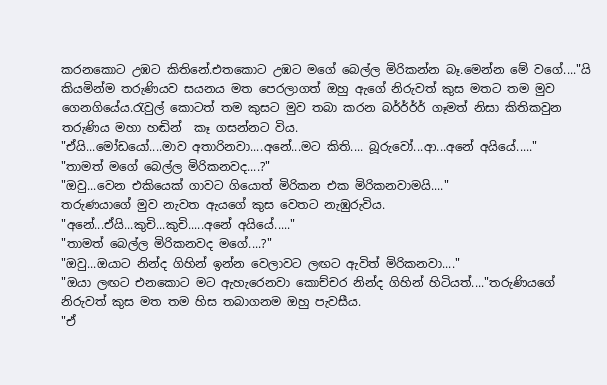කරනකොට උඹට කිතිනේ.එතකොට උඹට මගේ බෙල්ල මිරිකන්න බෑ.මෙන්න මේ වගේ...."යි කියමින්ම තරුණියව සයනය මත පෙරලාගත් ඔහු ඇගේ නිරුවත් කුස මතට තම මුව ගෙනගියේය.රැවුල් කොටත් තම කුසට මුව තබා කරන බර්ර්ර්ර් ගෑමත් නිසා කිතිකවුන තරුණිය මහා හඬින්  කෑ ගසන්නට විය.
"ඒයි...මෝඩයෝ....මාව අතාරිනවා....අනේ...මට කිති.... බූරුවෝ...ආ...අනේ අයියේ....."
"තාමත් මගේ බෙල්ල මිරිකනවද....?"
"ඔවු...වෙන එකියෙක් ගාවට ගියොත් මිරිකන එක මිරිකනවාමයි...."
තරුණයාගේ මුව නැවත ඇයගේ කුස වෙතට නැඹුරුවිය.
"අනේ...ඒයි...කුචි...කුචි.....අනේ අයියේ....."
"තාමත් බෙල්ල මිරිකනවද මගේ....?"
"ඔවු...ඔයාට නින්ද ගිහින් ඉන්න වෙලාවට ලඟට ඇවිත් මිරිකනවා...."
"ඔයා ලඟට එනකොට මට ඇහැරෙනවා කොච්චර නින්ද ගිහින් හිටියත්...."තරුණියගේ නිරුවත් කුස මත තම හිස තබාගනම ඔහු පැවසීය.
"ඒ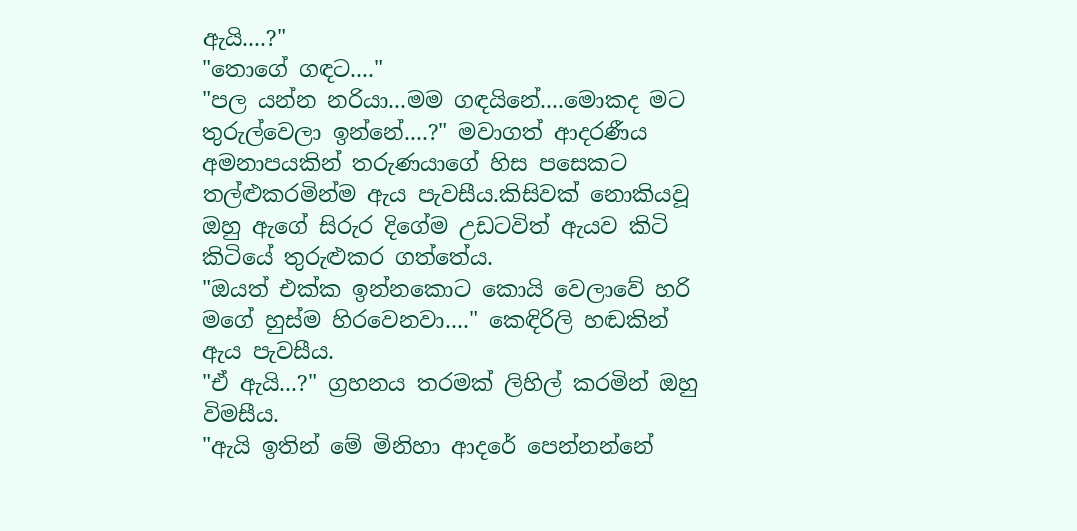ඇයි....?"
"තොගේ ගඳට...."
"පල යන්න නරියා...මම ගඳයිනේ....මොකද මට තුරුල්වෙලා ඉන්නේ....?" මවාගත් ආදරණීය අමනාපයකින් තරුණයාගේ හිස පසෙකට තල්ළුකරමින්ම ඇය පැවසීය.කිසිවක් නොකියවූ ඔහු ඇගේ සිරුර දිගේම උඩටවිත් ඇයව කිටි කිටියේ තුරුළුකර ගත්තේය.
"ඔයත් එක්ක ඉන්නකොට කොයි වෙලාවේ හරි මගේ හුස්ම හිරවෙනවා...." කෙඳිරිලි හඬකින් ඇය පැවසීය.
"ඒ ඇයි...?" ග්‍රහනය තරමක් ලිහිල් කරමින් ඔහු විමසීය.
"ඇයි ඉතින් මේ මිනිහා ආදරේ පෙන්නන්නේ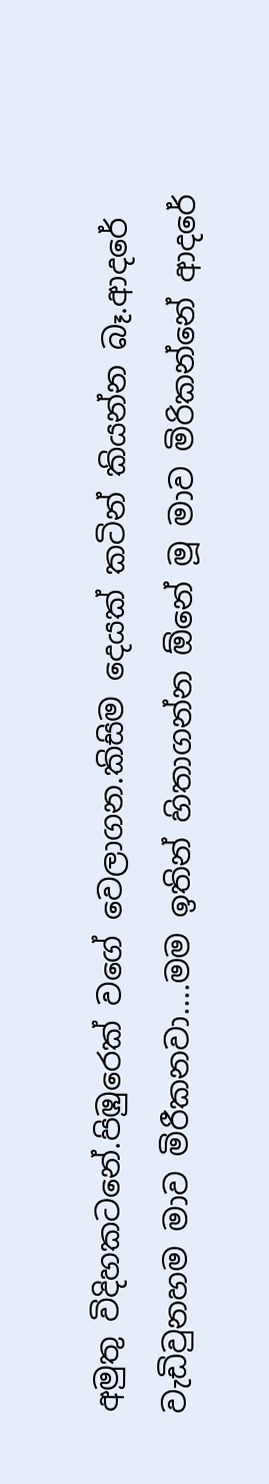අමුතු විදිහකටනේ.පිඹුරෙක් වගේ වෙලාගන.කිසිම දෙයක් කටින් කියන්න බෑ.ආදරේ වැඩිවුනහම මාව මිරීකනවා....මම ඉතින් හිතාගන්න ඕනේ මූ මාව මිරිකන්නේ ආදරේ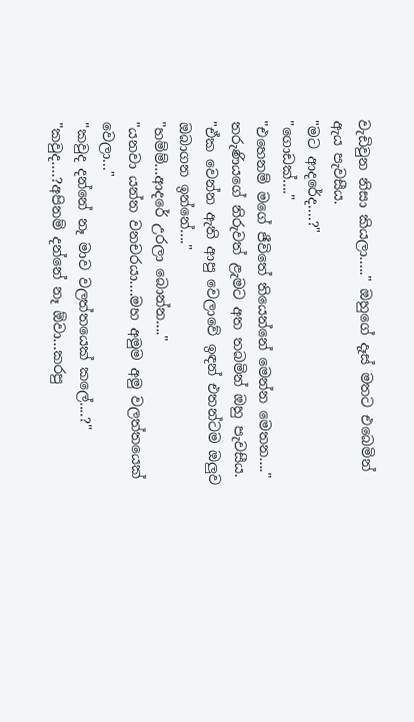වැඩිවුන නිසා කියලා....." ඔහුගේ දෑස් මතට එබෙමින් ඇය පැවසීය.
"මට ආදරේද....?"
"ගොඩක්...."
"එහෙනම් මගේ ජීවිතේ තියෙන්නේ මෙන්න මෙතන...." තරුණියගේ නිරුවත් ළැමට අත තබමින් ඔහු පැවසීය.
"ඒක වෙන්න ඇති ආපු වෙලාවේ ඉඳන් එතන්ටම ඔලුව ඔබාගන ඉන්නේ...."
"හම්ම්...ආදරේ උරලා බොන්න...."
"යනවා යන්න වනචරයා....මහ අමුම අමු වලත්තයෙක් වෙලා..."
"කවුද දන්නේ නෑ මාව වලත්තයෙක් කලේ....?"
"කවුද....?අපිනම් දන්නේ නෑ ඕවා...කරපු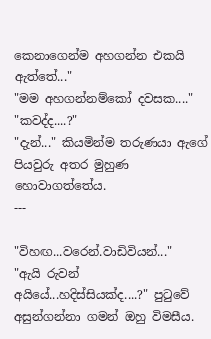කෙනාගෙන්ම අහගන්න එකයි ඇත්තේ..."
"මම අහගන්නම්කෝ දවසක...."
"කවද්ද....?"
"දැන්..." කියමින්ම තරුණයා ඇගේ පියවුරු අතර මුහුණ හොවාගත්තේය.
---

"විහඟ...වරෙන්.වාඩිවියන්..."
"ඇයි රුවන් අයියේ...හදිස්සියක්ද....?" පුටුවේ අසුන්ගන්නා ගමන් ඔහු විමසීය.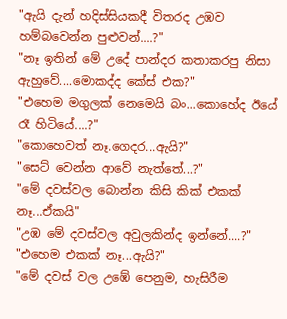"ඇයි දැන් හදිස්සියකදී විතරද උඹව හම්බවෙන්න පුළුවන්....?"
"නෑ ඉතින් මේ උදේ පාන්දර කතාකරපු නිසා ඇහුවේ....මොකද්ද කේස් එක?"
"එහෙම මගුලක් නෙමෙයි බං...කොහේද ඊයේ රෑ හිටියේ....?"
"කොහෙවත් නෑ.ගෙදර...ඇයි?"
"සෙට් වෙන්න ආවේ නැත්තේ...?"
"මේ දවස්වල බොන්න කිසි කික් එකක් නෑ...ඒකයි"
"උඹ මේ දවස්වල අවුලකින්ද ඉන්නේ....?"
"එහෙම එකක් නෑ...ඇයි?"
"මේ දවස් වල උඹේ පෙනුම, හැසිරීම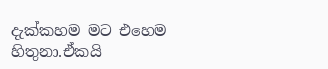දැක්කහම මට එහෙම හිතුනා.ඒකයි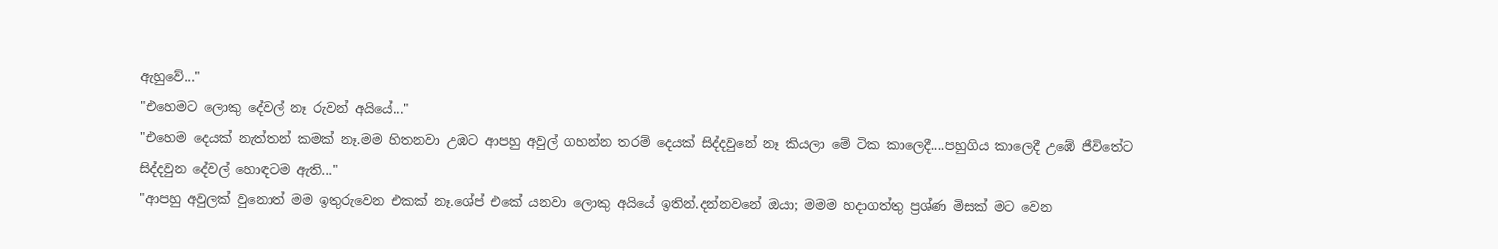ඇහුවේ..."
"එහෙමට ලොකු දේවල් නෑ රුවන් අයියේ..."
"එහෙම දෙයක් නැත්තන් කමක් නෑ.මම හිතනවා උඹට ආපහු අවුල් ගහන්න තරම් දෙයක් සිද්දවුනේ නෑ කියලා මේ ටික කාලෙදී....පහුගිය කාලෙදී උඹේ ජීවිතේට සිද්දවුන දේවල් හොඳටම ඇති..."
"ආපහු අවුලක් වුනොත් මම ඉතුරුවෙන එකක් නෑ.ශේප් එකේ යනවා ලොකු අයියේ ඉතින්.දන්නවනේ ඔයා; මමම හදාගත්තු ප්‍රශ්ණ මිසක් මට වෙන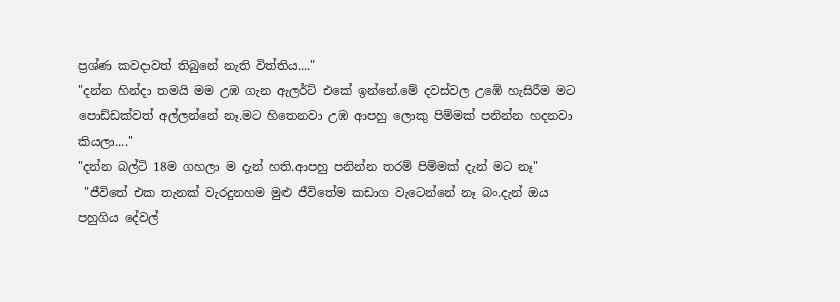ප්‍රශ්ණ කවදාවත් තිබුනේ නැති විත්තිය...."
"දන්න හින්දා තමයි මම උඹ ගැන ඇලර්ට් එකේ ඉන්නේ.මේ දවස්වල උඹේ හැසිරීම මට පොඩ්ඩක්වත් අල්ලන්නේ නෑ.මට හිතෙනවා උඹ ආපහු ලොකු පිම්මක් පනින්න හදනවා කියලා...."
"දන්න බල්ටි 18ම ගහලා ම දැන් හති.ආපහු පනින්න තරම් පිම්මක් දැන් මට නෑ"
 "ජීවිතේ එක තැනක් වැරදුනහම මුළු ජීවිතේම කඩාග වැටෙන්නේ නෑ බං.දැන් ඔය පහුගිය දේවල්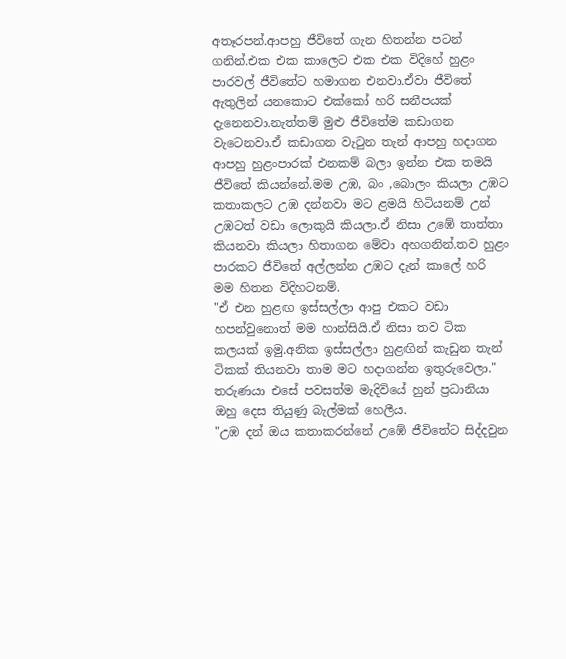අතෑරපන්.ආපහු ජීවිතේ ගැන හිතන්න පටන් ගනින්.එක එක කාලෙට එක එක විදිහේ හුළං පාරවල් ජීවිතේට හමාගන එනවා.ඒවා ජීවිතේ ඇතුලින් යනකොට එක්කෝ හරි සනීපයක් දැනෙනවා.නැත්තම් මුළු ජීවිතේම කඩාගන වැටෙනවා.ඒ කඩාගන වැටුන තැන් ආපහු හදාගන ආපහු හුළංපාරක් එනකම් බලා ඉන්න එක තමයි ජීවිතේ කියන්නේ.මම උඹ, බං ,බොලං කියලා උඹට කතාකලට උඹ දන්නවා මට ළමයි හිටියනම් උන් උඹටත් වඩා ලොකුයි කියලා.ඒ නිසා උඹේ තාත්තා කියනවා කියලා හිතාගන මේවා අහගනින්.තව හුළං පාරකට ජීවිතේ අල්ලන්න උඹට දැන් කාලේ හරි මම හිතන විදිහටනම්.
"ඒ එන හුළඟ ඉස්සල්ලා ආපු එකට වඩා හපන්වුනොත් මම හාන්සියි.ඒ නිසා තව ටික කලයක් ඉමු.අනික ඉස්සල්ලා හුළඟින් කැඩුන තැන් ටිකක් තියනවා තාම මට හදාගන්න ඉතුරුවෙලා."
තරුණයා එසේ පවසත්ම මැදිවියේ හුන් ප්‍රධානියා ඔහු දෙස තියුණු බැල්මක් හෙලීය.
"උඹ දන් ඔය කතාකරන්නේ උඹේ ජීවිතේට සිද්දවුන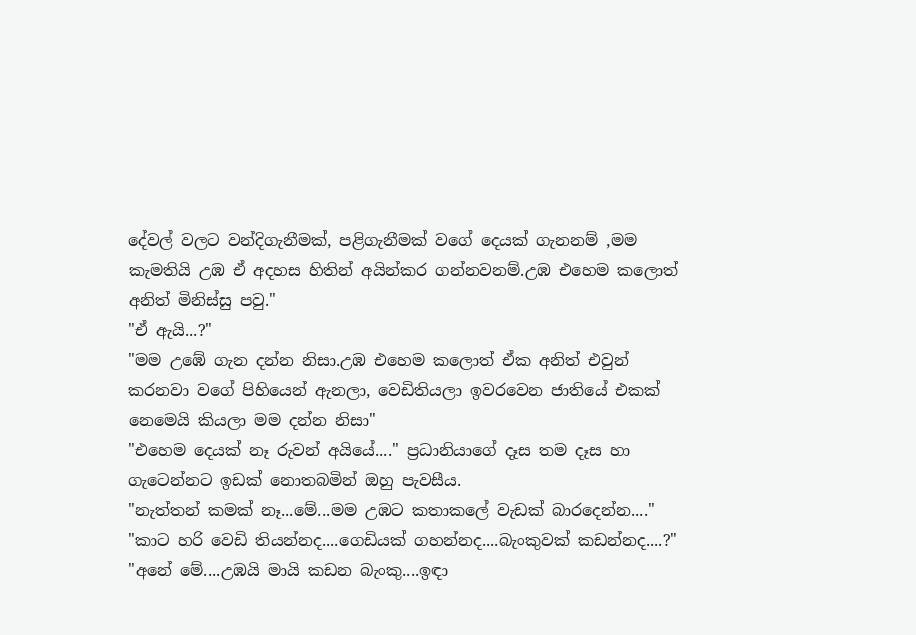දේවල් වලට වන්දිගැනීමක්, පළිගැනීමක් වගේ දෙයක් ගැනනම් ,මම කැමතියි උඹ ඒ අදහස හිතින් අයින්කර ගන්නවනම්.උඹ එහෙම කලොත් අනිත් මිනිස්සු පවු."
"ඒ ඇයි...?"
"මම උඹේ ගැන දන්න නිසා.උඹ එහෙම කලොත් ඒක අනිත් එවුන් කරනවා වගේ පිහියෙන් ඇනලා, වෙඩිතියලා ඉවරවෙන ජාතියේ එකක් නෙමෙයි කියලා මම දන්න නිසා"
"එහෙම දෙයක් නෑ රුවන් අයියේ...." ප්‍රධානියාගේ දෑස තම දෑස හා ගැටෙන්නට ඉඩක් නොතබමින් ඔහු පැවසීය.
"නැත්තන් කමක් නෑ...මේ...මම උඹට කතාකලේ වැඩක් බාරදෙන්න...."
"කාට හරි වෙඩි තියන්නද....ගෙඩියක් ගහන්නද....බැංකුවක් කඩන්නද....?"
"අනේ මේ....උඹයි මායි කඩන බැංකු....ඉඳා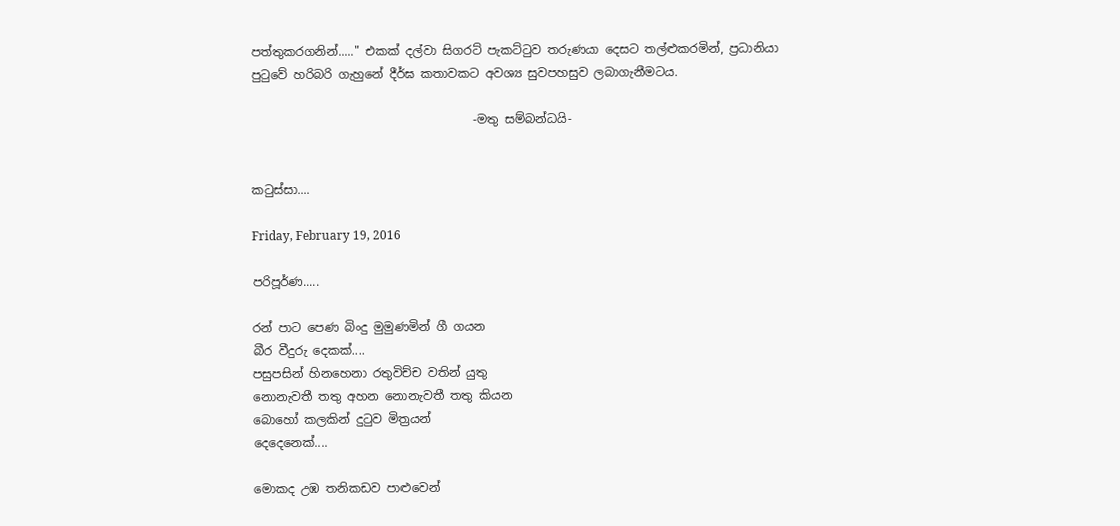පත්තුකරගනින්....." එකක් දල්වා සිගරට් පැකට්ටුව තරුණයා දෙසට තල්ළුකරමින්, ප්‍රධානියා පුටුවේ හරිබරි ගැහුනේ දීර්ඝ කතාවකට අවශ්‍ය සුවපහසුව ලබාගැනීමටය.

                                     -මතු සම්බන්ධයි-


කටුස්සා....

Friday, February 19, 2016

පරිපූර්ණ.....

රන් පාට පෙණ බිංදු මුමුණමින් ගී ගයන
බීර වීදුරු දෙකක්....
පසුපසින් හිනහෙනා රතුවිච්ච වතින් යුතු
නොනැවතී තතු අහන නොනැවතී තතු කියන
බොහෝ කලකින් දුටුව මිත්‍රයන්
දෙදෙනෙක්....

මොකද උඹ තනිකඩව පාළුවෙන්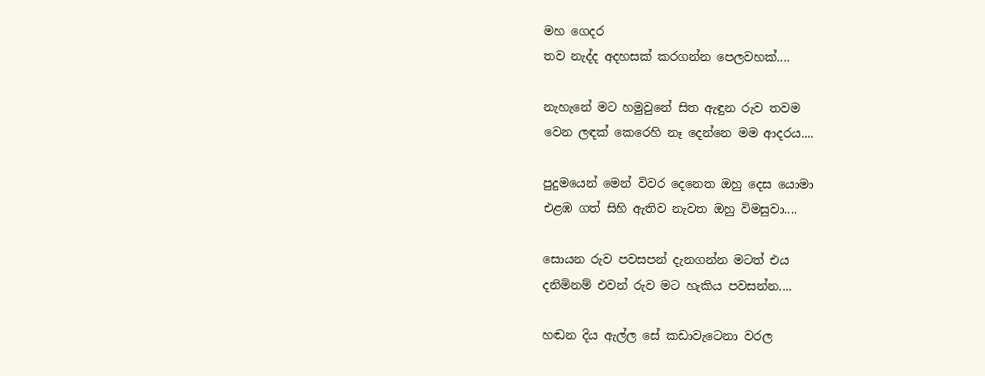මහ ගෙදර
තව නැද්ද අදහසක් කරගන්න පෙලවහක්....

නැහැනේ මට හමුවුනේ සිත ඇඳුන රුව තවම
වෙන ලඳක් කෙරෙහි නෑ දෙන්නෙ මම ආදරය....

පුදුමයෙන් මෙන් විවර දෙනෙත ඔහු දෙස යොමා
එළඹ ගත් සිහි ඇතිව නැවත ඔහු විමසුවා....

සොයන රුව පවසපන් දැනගන්න මටත් එය
දනිමිනම් එවන් රුව මට හැකිය පවසන්න....

හඬන දිය ඇල්ල සේ කඩාවැටෙනා වරල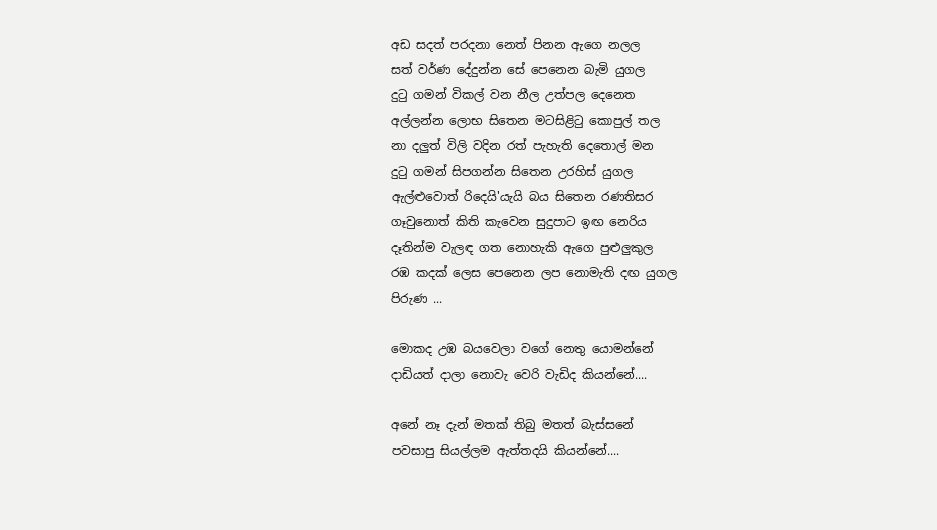අඩ සදත් පරදනා නෙත් පිනන ඇගෙ නලල
සත් වර්ණ දේදුන්න සේ පෙනෙන බැමි යුගල
දුටු ගමන් විකල් වන නීල උත්පල දෙනෙත
අල්ලන්න ලොභ සිතෙන මටසිළිටු කොපුල් තල
නා දලුත් විලි වදින රත් පැහැති දෙතොල් මන
දුටු ගමන් සිපගන්න සිතෙන උරහිස් යුගල
ඇල්ළුවොත් රිදෙයි'යැයි බය සිතෙන රණතිසර
ගෑවුනොත් කිති කැවෙන සුදුපාට ඉඟ නෙරිය
දෑතින්ම වැලඳ ගත නොහැකි ඇගෙ පුළුලුකුල
රඹ කදක් ලෙස පෙනෙන ලප නොමැති දඟ යුගල
පිරුණ ...

මොකද උඹ බයවෙලා වගේ නෙතු යොමන්නේ
දාඩියත් දාලා නොවැ වෙරි වැඩිද කියන්නේ....

අනේ නෑ දැන් මතක් තිබු මතත් බැස්සනේ
පවසාපු සියල්ලම ඇත්තදයි කියන්නේ....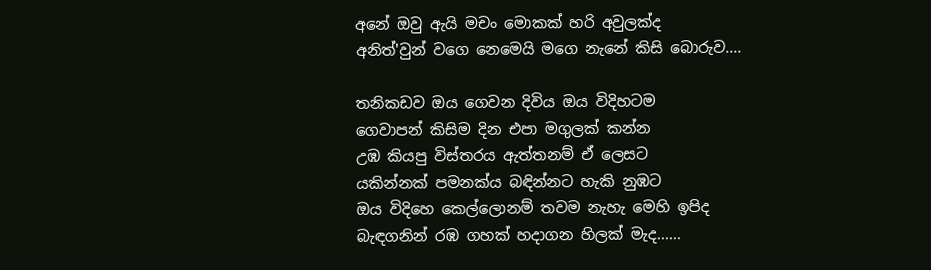අනේ ඔවු ඇයි මචං මොකක් හරි අවුලක්ද
අනිත්'වුන් වගෙ නෙමෙයි මගෙ නැනේ කිසි බොරුව....

තනිකඩව ඔය ගෙවන දිවිය ඔය විදිහටම
ගෙවාපන් කිසිම දින එපා මගුලක් කන්න
උඹ කියපු විස්තරය ඇත්තනම් ඒ ලෙසට
යකින්නක් පමනක්ය බඳින්නට හැකි නුඹට
ඔය විදිහෙ කෙල්ලොනම් තවම නැහැ මෙහි ඉපිද
බැඳගනින් රඹ ගහක් හදාගන හිලක් මැද......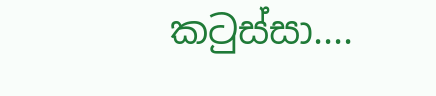කටුස්සා....